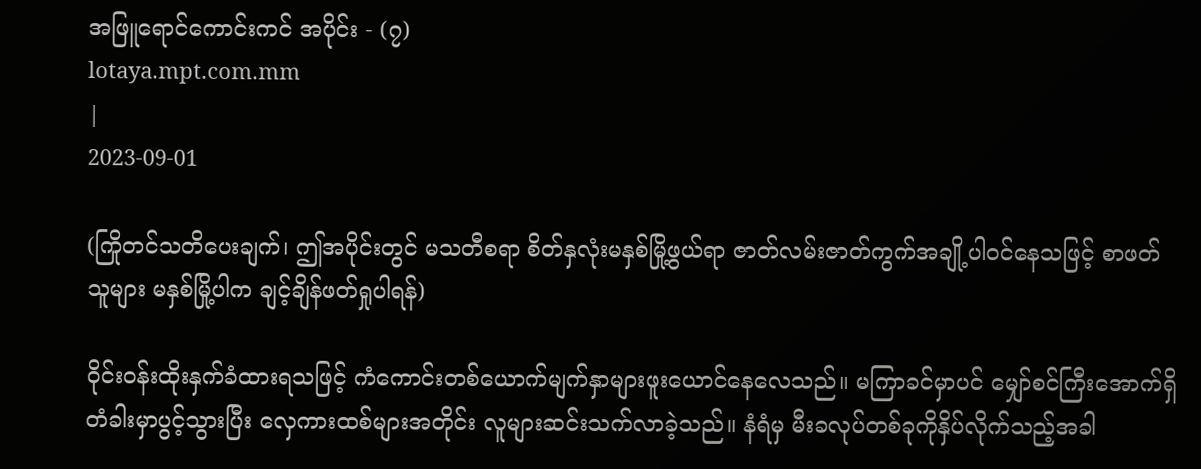အဖြူရောင်ကောင်းကင် အပိုင်း - (၇)
lotaya.mpt.com.mm
|
2023-09-01

(ကြိုတင်သတိပေးချက်၊ ဤအပိုင်းတွင် မသတီစရာ စိတ်နှလုံးမနှစ်မြို့ဖွယ်ရာ ဇာတ်လမ်းဇာတ်ကွက်အချို့ပါဝင်နေသဖြင့် စာဖတ်သူများ မနှစ်မြို့ပါက ချင့်ချိန်ဖတ်ရှုပါရန်)

ဝိုင်းဝန်းထိုးနှက်ခံထားရသဖြင့် ကံကောင်းတစ်ယောက်မျက်နှာများဖူးယောင်နေလေသည်။ မကြာခင်မှာပင် မျှော်စင်ကြီးအောက်ရှိ တံခါးမှာပွင့်သွားပြီး လှေကားထစ်များအတိုင်း လူများဆင်းသက်လာခဲ့သည်။ နံရံမှ မီးခလုပ်တစ်ခုကိုနှိပ်လိုက်သည့်အခါ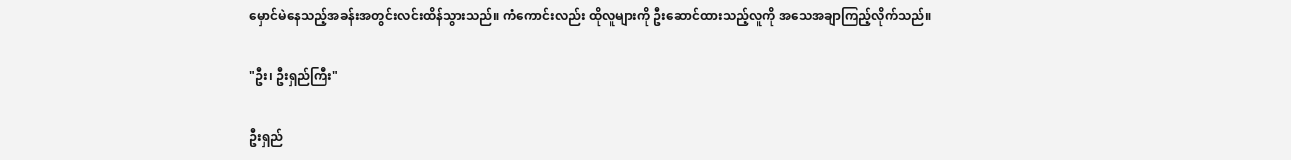မှောင်မဲနေသည့်အခန်းအတွင်းလင်းထိန်သွားသည်။ ကံကောင်းလည်း ထိုလူများကို ဦးဆောင်ထားသည့်လူကို အသေအချာကြည့်လိုက်သည်။

"ဦး၊ ဦးရှည်ကြီး"

ဦးရှည်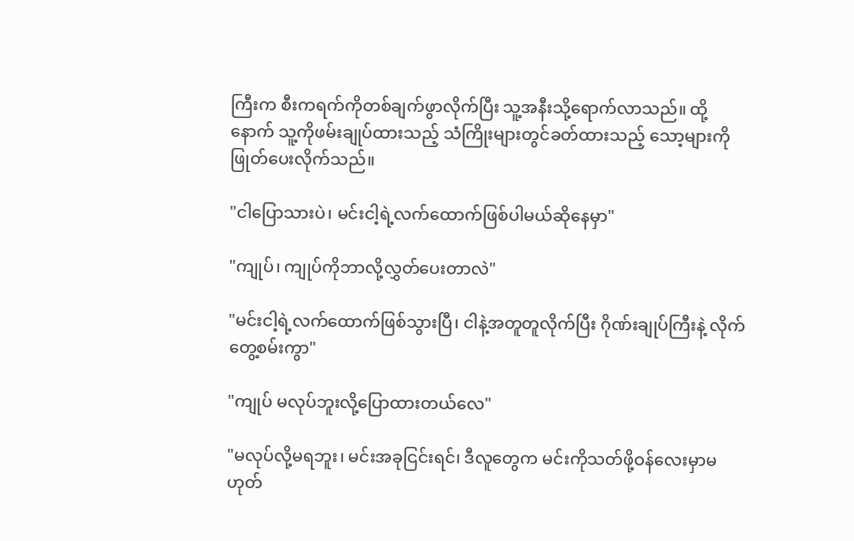ကြီးက စီးကရက်ကိုတစ်ချက်ဖွာလိုက်ပြီး သူ့အနီးသို့ရောက်လာသည်။ ထို့နောက် သူ့ကိုဖမ်းချုပ်ထားသည့် သံကြိုးများတွင်ခတ်ထားသည့် သော့များကိုဖြုတ်ပေးလိုက်သည်။

"ငါပြောသားပဲ၊ မင်းငါ့ရဲ့လက်ထောက်ဖြစ်ပါမယ်ဆိုနေမှာ"

"ကျုပ်၊ ကျုပ်ကိုဘာလို့လွှတ်ပေးတာလဲ"

"မင်းငါ့ရဲ့လက်ထောက်ဖြစ်သွားပြီ၊ ငါနဲ့အတူတူလိုက်ပြီး ဂိုဏ်းချုပ်ကြီးနဲ့ လိုက်တွေ့စမ်းကွာ"

"ကျုပ် မလုပ်ဘူးလို့ပြောထားတယ်လေ"

"မလုပ်လို့မရဘူး၊ မင်းအခုငြင်းရင်၊ ဒီလူတွေက မင်းကိုသတ်ဖို့ဝန်လေးမှာမဟုတ်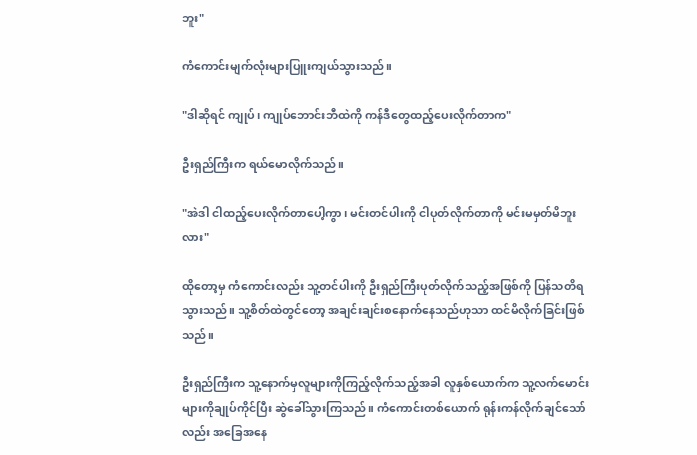ဘူး"

ကံကောင်းမျက်လုံးများပြူးကျယ်သွားသည်။

"ဒါဆိုရင် ကျုပ်၊ ကျုပ်ဘောင်းဘီထဲကို ကန်ဒီတွေထည့်ပေးလိုက်တာက"

ဦးရှည်ကြီးက ရယ်မောလိုက်သည်။

"အဲဒါ ငါထည့်ပေးလိုက်တာပေါ့ကွာ၊ မင်းတင်ပါးကို ငါပုတ်လိုက်တာကို မင်းမမှတ်မိဘူးလား"

ထိုတော့မှ ကံကောင်းလည်း သူ့တင်ပါးကို ဦးရှည်ကြီးပုတ်လိုက်သည့်အဖြစ်ကို ပြန်သတိရသွားသည်။ သူ့စိတ်ထဲတွင်တော့ အချင်းချင်းစနောက်နေသည်ဟုသာ ထင်မိလိုက်ခြင်းဖြစ်သည်။

ဦးရှည်ကြီးက သူ့နောက်မှလူများကိုကြည့်လိုက်သည့်အခါ လူနှစ်ယောက်က သူ့လက်မောင်းများကိုချုပ်ကိုင်ပြီး ဆွဲခေါ်သွားကြသည်။ ကံကောင်းတစ်ယောက် ရုန်းကန်လိုက်ချင်သော်လည်း အခြေအနေ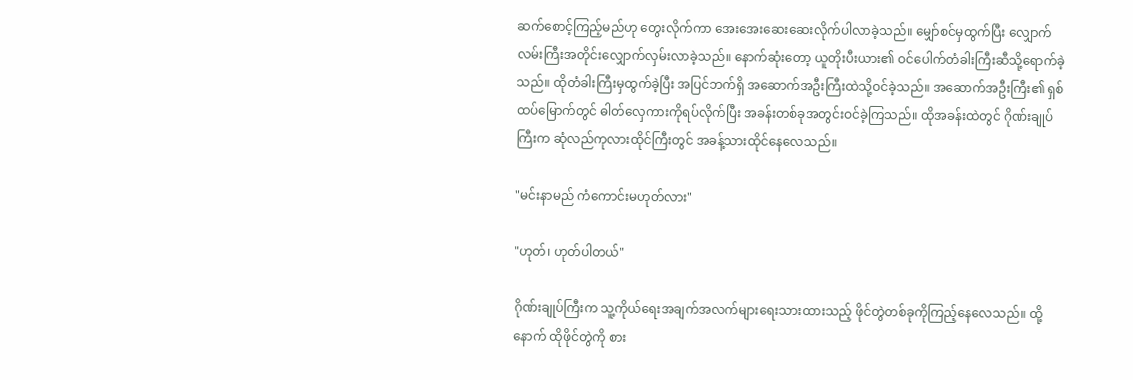ဆက်စောင့်ကြည့်မည်ဟု တွေးလိုက်ကာ အေးအေးဆေးဆေးလိုက်ပါလာခဲ့သည်။ မျှော်စင်မှထွက်ပြီး လျှောက်လမ်းကြီးအတိုင်းလျှောက်လှမ်းလာခဲ့သည်။ နောက်ဆုံးတော့ ယူတိုးပီးယား၏ ဝင်ပေါက်တံခါးကြီးဆီသို့ရောက်ခဲ့သည်။ ထိုတံခါးကြီးမှထွက်ခဲ့ပြီး အပြင်ဘက်ရှိ အဆောက်အဦးကြီးထဲသို့ဝင်ခဲ့သည်။ အဆောက်အဦးကြီး၏ ရှစ်ထပ်မြောက်တွင် ဓါတ်လှေကားကိုရပ်လိုက်ပြီး အခန်းတစ်ခုအတွင်းဝင်ခဲ့ကြသည်။ ထိုအခန်းထဲတွင် ဂိုဏ်းချုပ်ကြီးက ဆုံလည်ကုလားထိုင်ကြီးတွင် အခန့်သားထိုင်နေလေသည်။

"မင်းနာမည် ကံကောင်းမဟုတ်လား"

"ဟုတ်၊ ဟုတ်ပါတယ်"

ဂိုဏ်းချုပ်ကြီးက သူ့ကိုယ်ရေးအချက်အလက်များရေးသားထားသည့် ဖိုင်တွဲတစ်ခုကိုကြည့်နေလေသည်။ ထို့နောက် ထိုဖိုင်တွဲကို စား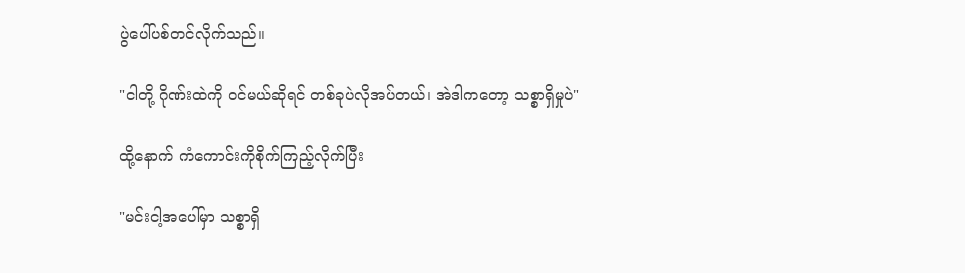ပွဲပေါ်ပစ်တင်လိုက်သည်။

"ငါတို့ ဂိုဏ်းထဲကို ဝင်မယ်ဆိုရင် တစ်ခုပဲလိုအပ်တယ်၊ အဲဒါကတော့ သစ္စာရှိမှုပဲ"

ထို့နောက် ကံကောင်းကိုစိုက်ကြည့်လိုက်ပြီး

"မင်းငါ့အပေါ်မှာ သစ္စာရှိ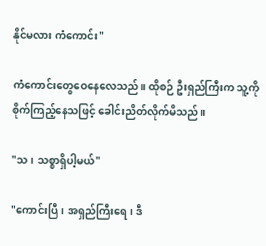နိုင်မလား ကံကောင်း"

ကံကောင်းတွေဝေနေလေသည်။ ထိုစဉ် ဦးရှည်ကြီးက သူ့ကိုစိုက်ကြည့်နေသဖြင့် ခေါင်းညိတ်လိုက်မိသည်။

"သ၊ သစ္စာရှိပါ့မယ်"

"ကောင်းပြီ၊ အရှည်ကြီးရေ၊ ဒီ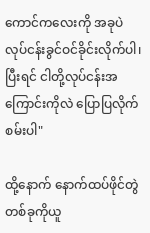ကောင်ကလေးကို အခုပဲ လုပ်ငန်းခွင်ဝင်ခိုင်းလိုက်ပါ၊ ပြီးရင် ငါတို့လုပ်ငန်းအကြောင်းကိုလဲ ပြောပြလိုက်စမ်းပါ"

ထို့နောက် နောက်ထပ်ဖိုင်တွဲတစ်ခုကိုယူ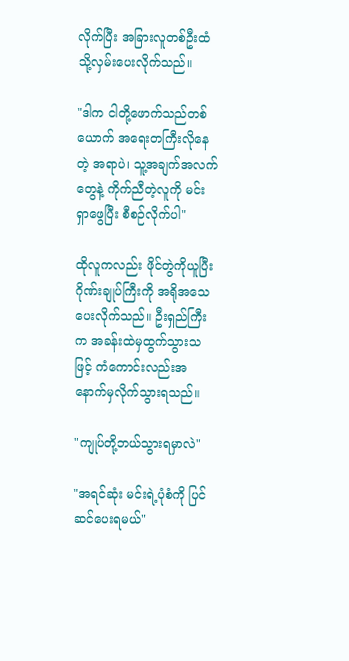လိုက်ပြီး အခြားလူတစ်ဦးထံသို့လှမ်းပေးလိုက်သည်။

"ဒါက ငါတို့ဖောက်သည်တစ်ယောက် အရေးတကြီးလိုနေတဲ့ အရာပဲ၊ သူ့အချက်အလက်တွေနဲ့ ကိုက်ညီတဲ့လူကို မင်းရှာဖွေပြီး စီစဉ်လိုက်ပါ"

ထိုလူကလည်း ဖိုင်တွဲကိုယူပြီး ဂိုဏ်းချုပ်ကြီးကို အရိုအသေပေးလိုက်သည်။ ဦးရှည်ကြီးက အခန်းထဲမှထွက်သွားသဖြင့် ကံကောင်းလည်းအနောက်မှလိုက်သွားရသည်။

"ကျုပ်တို့ဘယ်သွားရမှာလဲ"

"အရင်ဆုံး မင်းရဲ့ပုံစံကို ပြင်ဆင်ပေးရမယ်"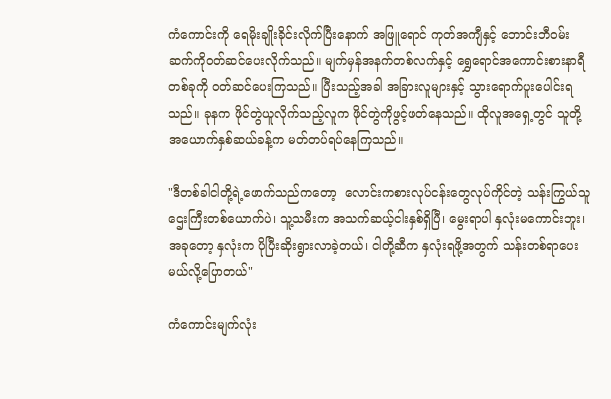ကံကောင်းကို ရေမိုးချိုးခိုင်းလိုက်ပြီးနောက် အဖြူရောင် ကုတ်အကျီနှင့် ဘောင်းဘီဝမ်းဆက်ကိုဝတ်ဆင်ပေးလိုက်သည်။ မျက်မှန်အနက်တစ်လက်နှင့် ရွှေရောင်အကောင်းစားနာရီတစ်ခုကို ဝတ်ဆင်ပေးကြသည်။ ပြီးသည့်အခါ အခြားလူများနှင့် သွားရောက်ပူးပေါင်းရသည်။ ခုနက ဖိုင်တွဲယူလိုက်သည့်လူက ဖိုင်တွဲကိုဖွင့်ဖတ်နေသည်။ ထိုလူအရှေ့တွင် သူတို့အယောက်နှစ်ဆယ်ခန့်က မတ်တပ်ရပ်နေကြသည်။

"ဒီတစ်ခါငါတို့ရဲ့ဖောက်သည်ကတော့  လောင်းကစားလုပ်ငန်းတွေလုပ်ကိုင်တဲ့ သန်းကြွယ်သူဌေးကြီးတစ်ယောက်ပဲ၊ သူ့သမီးက အသက်ဆယ့်ငါးနှစ်ရှိပြီ၊ မွေးရာပါ နှလုံးမကောင်းဘူး၊ အခုတော့ နှလုံးက ပိုပြီးဆိုးရွားလာခဲ့တယ်၊ ငါတို့ဆီက နှလုံးရဖို့အတွက် သန်းတစ်ရာပေးမယ်လို့ပြောတယ်"

ကံကောင်းမျက်လုံး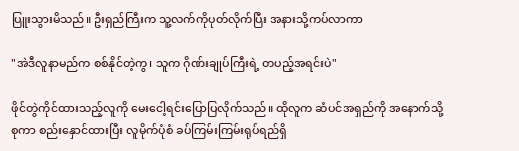ပြူးသွားမိသည်။ ဦးရှည်ကြီးက သူ့လက်ကိုပုတ်လိုက်ပြီး အနားသို့ကပ်လာကာ

"အဲဒီလူနာမည်က စစ်နိုင်တဲ့ကွ၊ သူက ဂိုဏ်းချုပ်ကြီးရဲ့ တပည့်အရင်းပဲ"

ဖိုင်တွဲကိုင်ထားသည့်လူကို မေးငေါ့ရင်းပြောပြလိုက်သည်။ ထိုလူက ဆံပင်အရှည်ကို အနောက်သို့စုကာ စည်းနှောင်ထားပြီး လူမိုက်ပုံစံ ခပ်ကြမ်းကြမ်းရုပ်ရည်ရှိ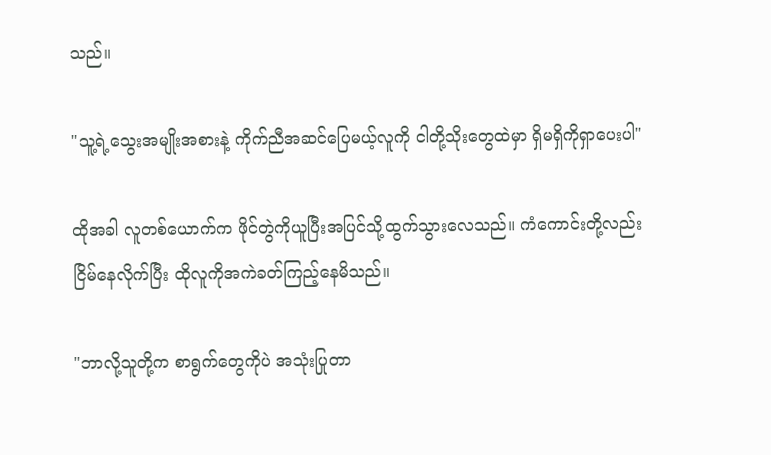သည်။

"သူ့ရဲ့သွေးအမျိုးအစားနဲ့ ကိုက်ညီအဆင်ပြေမယ့်လူကို ငါတို့သိုးတွေထဲမှာ ရှိမရှိကိုရှာပေးပါ"

ထိုအခါ လူတစ်ယောက်က ဖိုင်တွဲကိုယူပြီးအပြင်သို့ထွက်သွားလေသည်။ ကံကောင်းတို့လည်း ငြိမ်နေလိုက်ပြီး ထိုလူကိုအကဲခတ်ကြည့်နေမိသည်။

"ဘာလို့သူတို့က စာရွက်တွေကိုပဲ အသုံးပြုတာ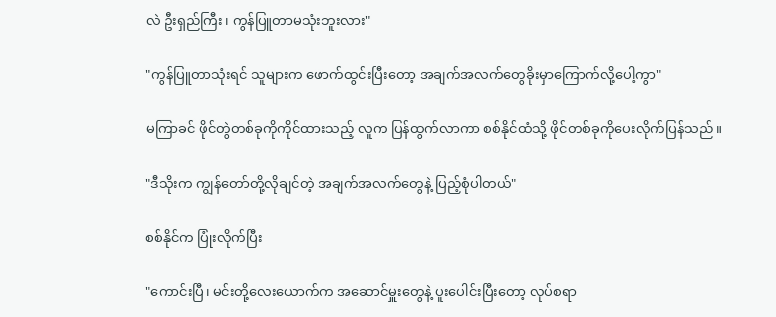လဲ ဦးရှည်ကြီး၊ ကွန်ပြူတာမသုံးဘူးလား"

"ကွန်ပြူတာသုံးရင် သူများက ဖောက်ထွင်းပြီးတော့ အချက်အလက်တွေခိုးမှာကြောက်လို့ပေါ့ကွာ"

မကြာခင် ဖိုင်တွဲတစ်ခုကိုကိုင်ထားသည့် လူက ပြန်ထွက်လာကာ စစ်နိုင်ထံသို့ ဖိုင်တစ်ခုကိုပေးလိုက်ပြန်သည်။

"ဒီသိုးက ကျွန်တော်တို့လိုချင်တဲ့ အချက်အလက်တွေနဲ့ ပြည့်စုံပါတယ်"

စစ်နိုင်က ပြုံးလိုက်ပြီး

"ကောင်းပြီ၊ မင်းတို့လေးယောက်က အဆောင်မှူးတွေနဲ့ ပူးပေါင်းပြီးတော့ လုပ်စရာ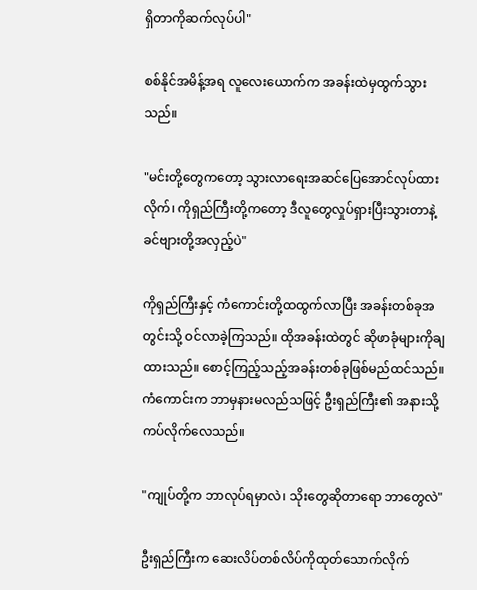ရှိတာကိုဆက်လုပ်ပါ"

စစ်နိုင်အမိန့်အရ လူလေးယောက်က အခန်းထဲမှထွက်သွားသည်။

"မင်းတို့တွေကတော့ သွားလာရေးအဆင်ပြေအောင်လုပ်ထားလိုက်၊ ကိုရှည်ကြီးတို့ကတော့ ဒီလူတွေလှုပ်ရှားပြီးသွားတာနဲ့ ခင်ဗျားတို့အလှည့်ပဲ"

ကိုရှည်ကြီးနှင့် ကံကောင်းတို့ထထွက်လာပြီး အခန်းတစ်ခုအတွင်းသို့ ဝင်လာခဲ့ကြသည်။ ထိုအခန်းထဲတွင် ဆိုဖာခုံများကိုချထားသည်။ စောင့်ကြည့်သည့်အခန်းတစ်ခုဖြစ်မည်ထင်သည်။ ကံကောင်းက ဘာမှနားမလည်သဖြင့် ဦးရှည်ကြီး၏ အနားသို့ကပ်လိုက်လေသည်။

"ကျုပ်တို့က ဘာလုပ်ရမှာလဲ၊ သိုးတွေဆိုတာရော ဘာတွေလဲ"

ဦးရှည်ကြီးက ဆေးလိပ်တစ်လိပ်ကိုထုတ်သောက်လိုက်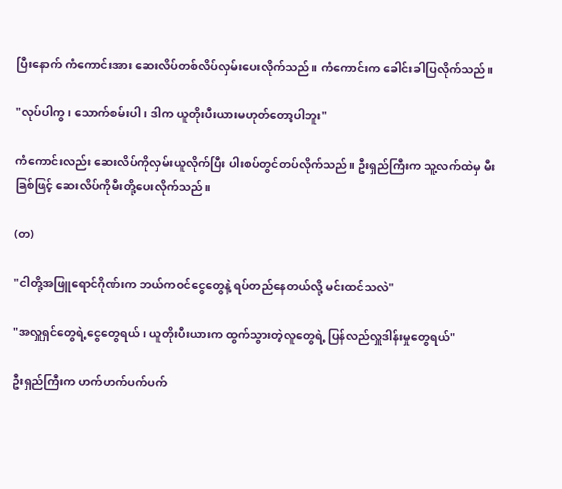ပြီးနောက် ကံကောင်းအား ဆေးလိပ်တစ်လိပ်လှမ်းပေးလိုက်သည်။ ကံကောင်းက ခေါင်းခါပြလိုက်သည်။

"လုပ်ပါကွ၊ သောက်စမ်းပါ၊ ဒါက ယူတိုးပီးယားမဟုတ်တော့ပါဘူး"

ကံကောင်းလည်း ဆေးလိပ်ကိုလှမ်းယူလိုက်ပြီး ပါးစပ်တွင်တပ်လိုက်သည်။ ဦးရှည်ကြီးက သူ့လက်ထဲမှ မီးခြစ်ဖြင့် ဆေးလိပ်ကိုမီးတို့ပေးလိုက်သည်။

(တ)

"ငါတို့အဖြူရောင်ဂိုဏ်းက ဘယ်ကဝင်ငွေတွေနဲ့ ရပ်တည်နေတယ်လို့ မင်းထင်သလဲ"

"အလှူရှင်တွေရဲ့ငွေတွေရယ်၊ ယူတိုးပီးယားက ထွက်သွားတဲ့လူတွေရဲ့ ပြန်လည်လှူဒါန်းမှုတွေရယ်"

ဦးရှည်ကြီးက ဟက်ဟက်ပက်ပက်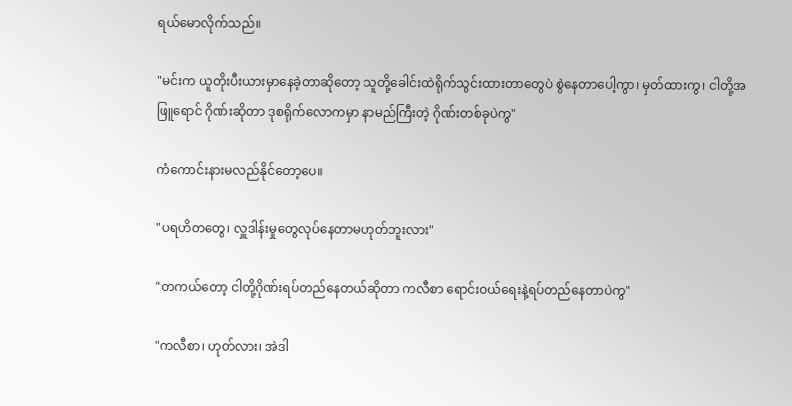ရယ်မောလိုက်သည်။

"မင်းက ယူတိုးပီးယားမှာနေခဲ့တာဆိုတော့ သူတို့ခေါင်းထဲရိုက်သွင်းထားတာတွေပဲ စွဲနေတာပေါ့ကွာ၊ မှတ်ထားကွ၊ ငါတို့အဖြူရောင် ဂိုဏ်းဆိုတာ ဒုစရိုက်လောကမှာ နာမည်ကြီးတဲ့ ဂိုဏ်းတစ်ခုပဲကွ"

ကံကောင်းနားမလည်နိုင်တော့ပေ။

"ပရဟိတတွေ၊ လှူဒါန်းမှုတွေလုပ်နေတာမဟုတ်ဘူးလား"

"တကယ်တော့ ငါတို့ဂိုဏ်းရပ်တည်နေတယ်ဆိုတာ ကလီစာ ရောင်းဝယ်ရေးနဲ့ရပ်တည်နေတာပဲကွ"

"ကလီစာ၊ ဟုတ်လား၊ အဲဒါ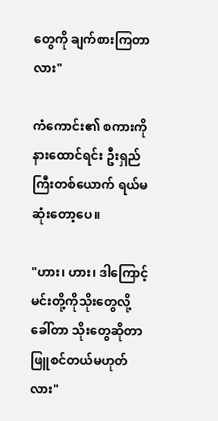တွေကို ချက်စားကြတာလား"

ကံကောင်း၏ စကားကိုနားထောင်ရင်း ဦးရှည်ကြီးတစ်ယောက် ရယ်မဆုံးတော့ပေ။

"ဟား၊ ဟား၊ ဒါကြောင့် မင်းတို့ကိုသိုးတွေလို့ ခေါ်တာ သိုးတွေဆိုတာ ဖြူစင်တယ်မဟုတ်လား"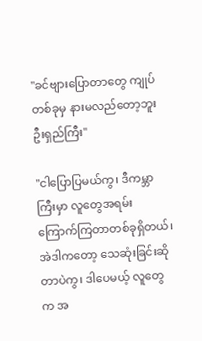"ခင်ဗျားပြောတာတွေ ကျုပ်တစ်ခုမှ နားမလည်တော့ဘူး ဦးရှည်ကြီး"

"ငါပြောပြမယ်ကွ၊ ဒီကမ္ဘာကြီးမှာ လူတွေအရမ်းကြောက်ကြတာတစ်ခုရှိတယ်၊ အဲဒါကတော့ သေဆုံးခြင်းဆိုတာပဲကွ၊ ဒါပေမယ့် လူတွေက အ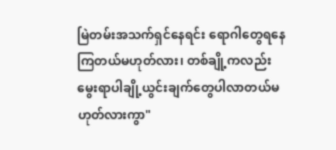မြဲတမ်းအသက်ရှင်နေရင်း ရောဂါတွေရနေကြတယ်မဟုတ်လား၊ တစ်ချို့ကလည်း မွေးရာပါချို့ယွင်းချက်တွေပါလာတယ်မဟုတ်လားကွာ"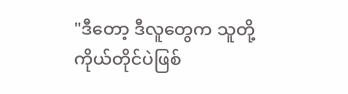"ဒီတော့ ဒီလူတွေက သူတို့ကိုယ်တိုင်ပဲဖြစ်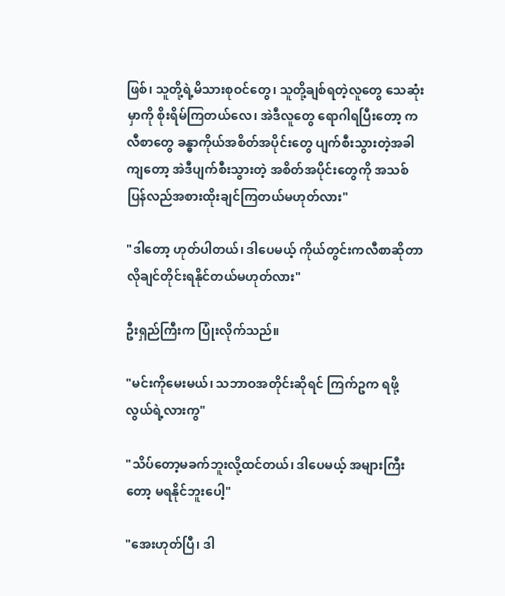ဖြစ်၊ သူတို့ရဲ့မိသားစုဝင်တွေ၊ သူတို့ချစ်ရတဲ့လူတွေ သေဆုံးမှာကို စိုးရိမ်ကြတယ်လေ၊ အဲဒီလူတွေ ရောဂါရပြီးတော့ ကလီစာတွေ ခန္ဓာကိုယ်အစိတ်အပိုင်းတွေ ပျက်စီးသွားတဲ့အခါကျတော့ အဲဒီပျက်စီးသွားတဲ့ အစိတ်အပိုင်းတွေကို အသစ်ပြန်လည်အစားထိုးချင်ကြတယ်မဟုတ်လား"

"ဒါတော့ ဟုတ်ပါတယ်၊ ဒါပေမယ့် ကိုယ်တွင်းကလီစာဆိုတာ လိုချင်တိုင်းရနိုင်တယ်မဟုတ်လား"

ဦးရှည်ကြီးက ပြုံးလိုက်သည်။

"မင်းကိုမေးမယ်၊ သဘာဝအတိုင်းဆိုရင် ကြက်ဥက ရဖို့လွယ်ရဲ့လားကွ"

"သိပ်တော့မခက်ဘူးလို့ထင်တယ်၊ ဒါပေမယ့် အများကြီးတော့ မရနိုင်ဘူးပေါ့"

"အေးဟုတ်ပြီ၊ ဒါ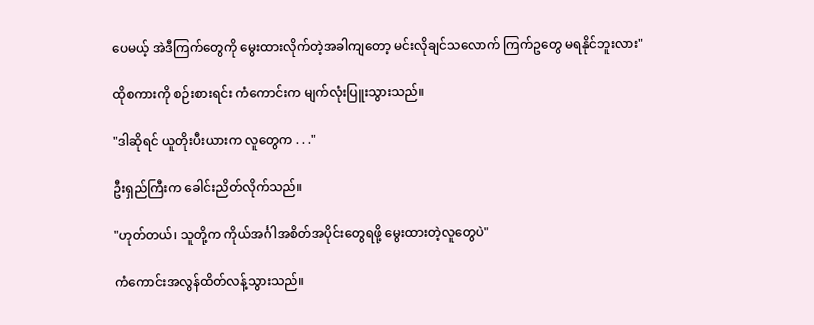ပေမယ့် အဲဒီကြက်တွေကို မွေးထားလိုက်တဲ့အခါကျတော့ မင်းလိုချင်သလောက် ကြက်ဥတွေ မရနိုင်ဘူးလား"

ထိုစကားကို စဉ်းစားရင်း ကံကောင်းက မျက်လုံးပြူးသွားသည်။

"ဒါဆိုရင် ယူတိုးပီးယားက လူတွေက . . ."

ဦးရှည်ကြီးက ခေါင်းညိတ်လိုက်သည်။

"ဟုတ်တယ်၊ သူတို့က ကိုယ်အင်္ဂါအစိတ်အပိုင်းတွေရဖို့ မွေးထားတဲ့လူတွေပဲ"

ကံကောင်းအလွန်ထိတ်လန့်သွားသည်။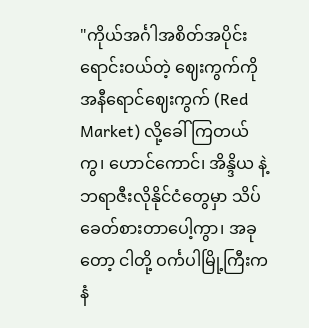"ကိုယ်အင်္ဂါအစိတ်အပိုင်း ရောင်းဝယ်တဲ့ ဈေးကွက်ကို အနီရောင်ဈေးကွက် (Red Market) လို့ခေါ်ကြတယ်ကွ၊ ဟောင်ကောင်၊ အိန္ဒိယ နဲ့ ဘရာဇီးလိုနိုင်ငံတွေမှာ သိပ်ခေတ်စားတာပေါ့ကွာ၊ အခုတော့ ငါတို့ ဝင်္ကပါမြို့ကြီးက နံ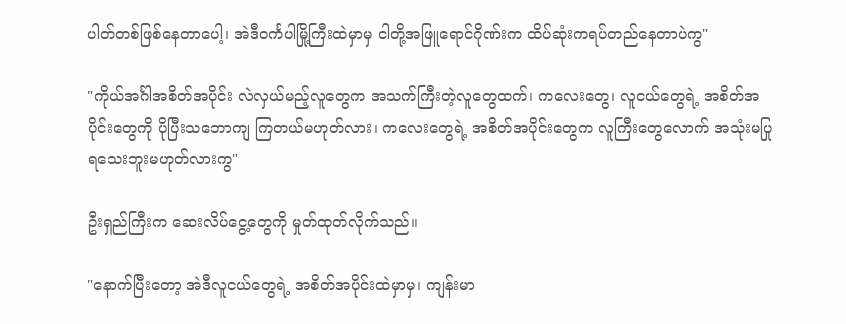ပါတ်တစ်ဖြစ်နေတာပေါ့၊ အဲဒီဝင်္ကပါမြို့ကြီးထဲမှာမှ ငါတို့အဖြူရောင်ဂိုဏ်းက ထိပ်ဆုံးကရပ်တည်နေတာပဲကွ"

"ကိုယ်အင်္ဂါအစိတ်အပိုင်း လဲလှယ်မည့်လူတွေက အသက်ကြီးတဲ့လူတွေထက်၊ ကလေးတွေ၊ လူငယ်တွေရဲ့ အစိတ်အပိုင်းတွေကို ပိုပြီးသဘောကျ ကြတယ်မဟုတ်လား၊ ကလေးတွေရဲ့ အစိတ်အပိုင်းတွေက လူကြီးတွေလောက် အသုံးမပြုရသေးဘူးမဟုတ်လားကွ"

ဦးရှည်ကြီးက ဆေးလိပ်ငွေ့တွေကို မှုတ်ထုတ်လိုက်သည်။

"နောက်ပြီးတော့ အဲဒီလူငယ်တွေရဲ့ အစိတ်အပိုင်းထဲမှာမှ၊ ကျန်းမာ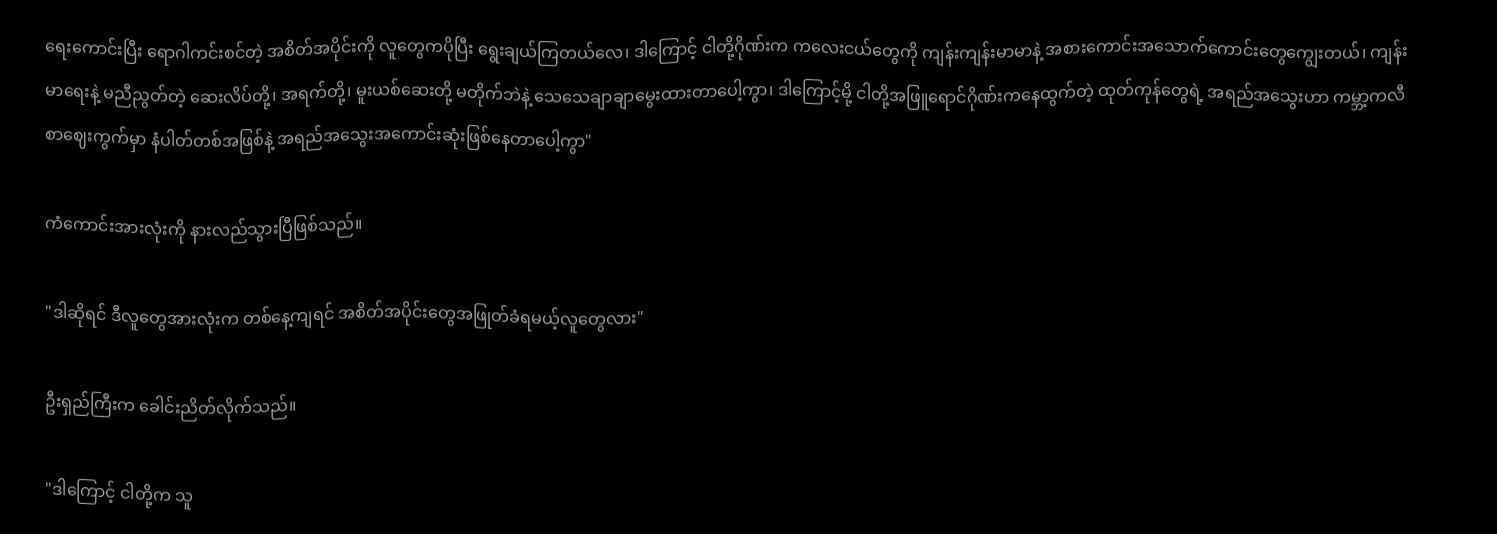ရေးကောင်းပြီး ရောဂါကင်းစင်တဲ့ အစိတ်အပိုင်းကို လူတွေကပိုပြီး ရွေးချယ်ကြတယ်လေ၊ ဒါကြောင့် ငါတို့ဂိုဏ်းက ကလေးငယ်တွေကို ကျန်းကျန်းမာမာနဲ့ အစားကောင်းအသောက်ကောင်းတွေကျွေးတယ်၊ ကျန်းမာရေးနဲ့ မညီညွတ်တဲ့ ဆေးလိပ်တို့၊ အရက်တို့၊ မူးယစ်ဆေးတို့ မတိုက်ဘဲနဲ့ သေသေချာချာမွေးထားတာပေါ့ကွာ၊ ဒါကြောင့်မို့ ငါတို့အဖြူရောင်ဂိုဏ်းကနေထွက်တဲ့ ထုတ်ကုန်တွေရဲ့ အရည်အသွေးဟာ ကမ္ဘာ့ကလီစာဈေးကွက်မှာ နံပါတ်တစ်အဖြစ်နဲ့ အရည်အသွေးအကောင်းဆုံးဖြစ်နေတာပေါ့ကွာ"

ကံကောင်းအားလုံးကို နားလည်သွားပြီဖြစ်သည်။

"ဒါဆိုရင် ဒီလူတွေအားလုံးက တစ်နေ့ကျရင် အစိတ်အပိုင်းတွေအဖြုတ်ခံရမယ့်လူတွေလား"

ဦးရှည်ကြီးက ခေါင်းညိတ်လိုက်သည်။

"ဒါကြောင့် ငါတို့က သူ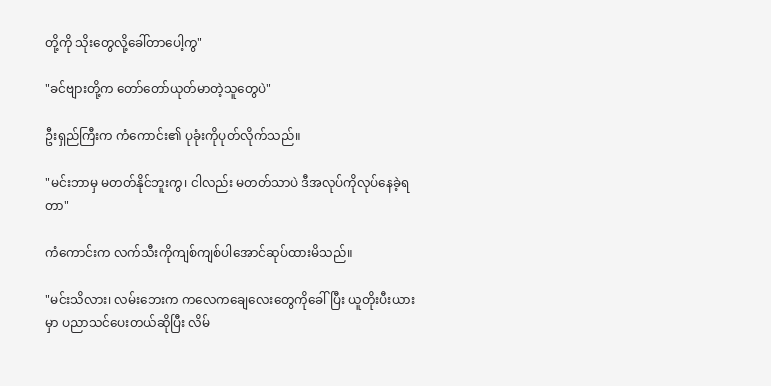တို့ကို သိုးတွေလို့ခေါ်တာပေါ့ကွ"

"ခင်ဗျားတို့က တော်တော်ယုတ်မာတဲ့သူတွေပဲ"

ဦးရှည်ကြီးက ကံကောင်း၏ ပုခုံးကိုပုတ်လိုက်သည်။

"မင်းဘာမှ မတတ်နိုင်ဘူးကွ၊ ငါလည်း မတတ်သာပဲ ဒီအလုပ်ကိုလုပ်နေခဲ့ရတာ"

ကံကောင်းက လက်သီးကိုကျစ်ကျစ်ပါအောင်ဆုပ်ထားမိသည်။

"မင်းသိလား၊ လမ်းဘေးက ကလေကချေလေးတွေကိုခေါ်ပြီး ယူတိုးပီးယားမှာ ပညာသင်ပေးတယ်ဆိုပြီး လိမ်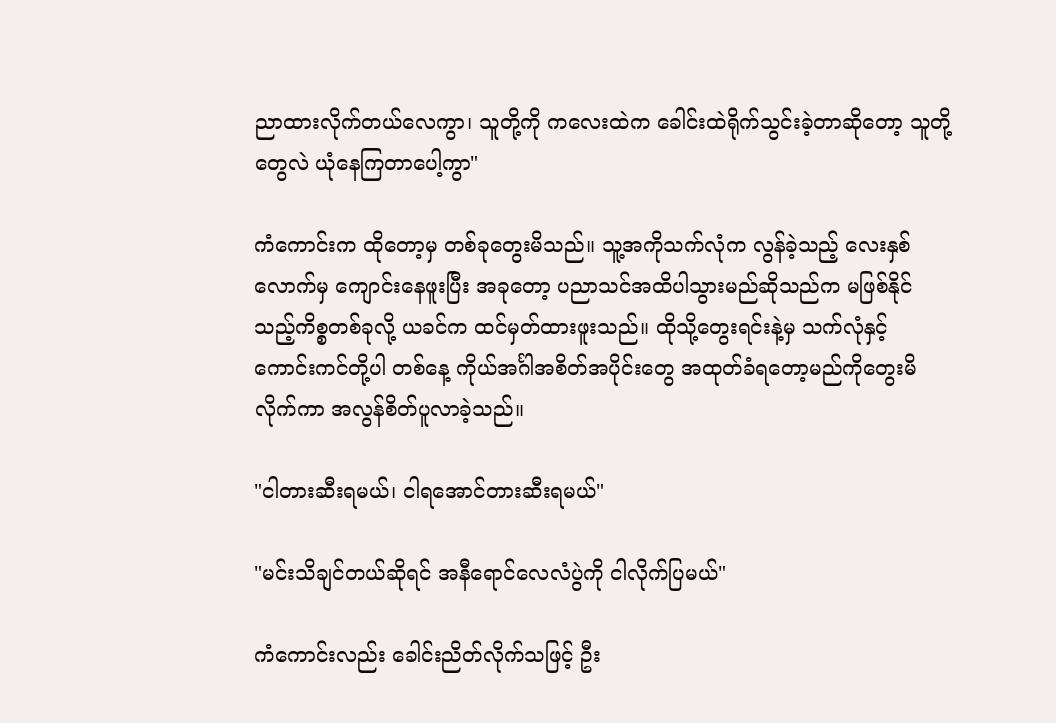ညာထားလိုက်တယ်လေကွာ၊ သူတို့ကို ကလေးထဲက ခေါင်းထဲရိုက်သွင်းခဲ့တာဆိုတော့ သူတို့တွေလဲ ယုံနေကြတာပေါ့ကွာ"

ကံကောင်းက ထိုတော့မှ တစ်ခုတွေးမိသည်။ သူ့အကိုသက်လုံက လွန်ခဲ့သည့် လေးနှစ်လောက်မှ ကျောင်းနေဖူးပြီး အခုတော့ ပညာသင်အထိပါသွားမည်ဆိုသည်က မဖြစ်နိုင်သည့်ကိစ္စတစ်ခုလို့ ယခင်က ထင်မှတ်ထားဖူးသည်။ ထိုသို့တွေးရင်းနဲ့မှ သက်လုံနှင့် ကောင်းကင်တို့ပါ တစ်နေ့ ကိုယ်အင်္ဂါအစိတ်အပိုင်းတွေ အထုတ်ခံရတော့မည်ကိုတွေးမိလိုက်ကာ အလွန်စိတ်ပူလာခဲ့သည်။

"ငါတားဆီးရမယ်၊ ငါရအောင်တားဆီးရမယ်"

"မင်းသိချင်တယ်ဆိုရင် အနီရောင်လေလံပွဲကို ငါလိုက်ပြမယ်"

ကံကောင်းလည်း ခေါင်းညိတ်လိုက်သဖြင့် ဦး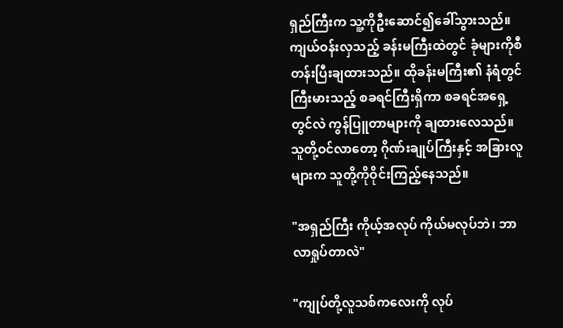ရှည်ကြီးက သူ့ကိုဦးဆောင်၍ခေါ်သွားသည်။ ကျယ်ဝန်းလှသည့် ခန်းမကြီးထဲတွင် ခုံများကိုစီတန်းပြီးချထားသည်။ ထိုခန်းမကြီး၏ နံရံတွင် ကြီးမားသည့် စခရင်ကြီးရှိကာ စခရင်အရှေ့တွင်လဲ ကွန်ပြူတာများကို ချထားလေသည်။ သူတို့ဝင်လာတော့ ဂိုဏ်းချုပ်ကြီးနှင့် အခြားလူများက သူတို့ကိုဝိုင်းကြည့်နေသည်။

"အရှည်ကြီး ကိုယ့်အလုပ် ကိုယ်မလုပ်ဘဲ၊ ဘာလာရှုပ်တာလဲ"

"ကျုပ်တို့လူသစ်ကလေးကို လုပ်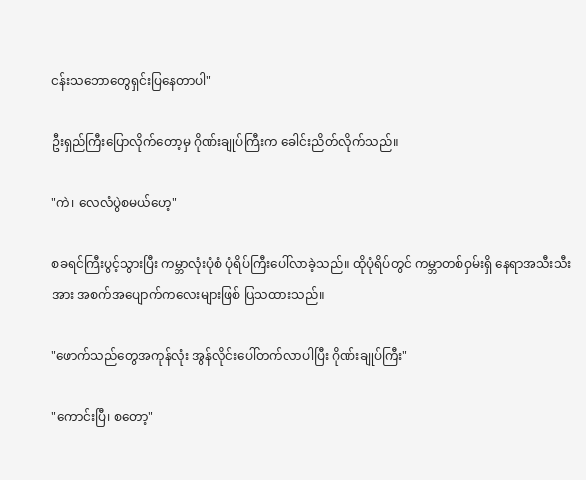ငန်းသဘောတွေရှင်းပြနေတာပါ"

ဦးရှည်ကြီးပြောလိုက်တော့မှ ဂိုဏ်းချုပ်ကြီးက ခေါင်းညိတ်လိုက်သည်။

"ကဲ၊ လေလံပွဲစမယ်ဟေ့"

စခရင်ကြီးပွင့်သွားပြီး ကမ္ဘာလုံးပုံစံ ပုံရိပ်ကြီးပေါ်လာခဲ့သည်။ ထိုပုံရိပ်တွင် ကမ္ဘာတစ်ဝှမ်းရှိ နေရာအသီးသီးအား အစက်အပျောက်ကလေးများဖြစ် ပြသထားသည်။

"ဖောက်သည်တွေအကုန်လုံး အွန်လိုင်းပေါ်တက်လာပါပြီး ဂိုဏ်းချုပ်ကြီး"

"ကောင်းပြီ၊ စတော့"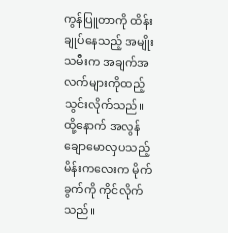ကွန်ပြူတာကို ထိန်းချုပ်နေသည့် အမျိုးသမီးက အချက်အလက်များကိုထည့်သွင်းလိုက်သည်။ ထို့နောက် အလွန်ချောမောလှပသည့် မိန်းကလေးက မိုက်ခွက်ကို ကိုင်လိုက်သည်။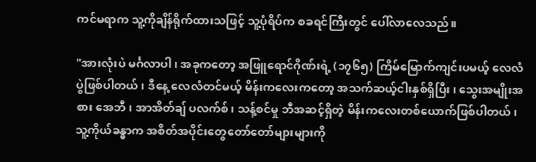ကင်မရာက သူ့ကိုချိန်ရိုက်ထားသဖြင့် သူ့ပုံရိပ်က စခရင်ကြီးတွင် ပေါ်လာလေသည်။

"အားလုံးပဲ မင်္ဂလာပါ၊ အခုကတော့ အဖြူရောင်ဂိုဏ်းရဲ့ (၁၇၆၅) ကြိမ်မြောက်ကျင်းပမယ့် လေလံပွဲဖြစ်ပါတယ်၊ ဒီနေ့ လေလံတင်မယ့် မိန်းကလေးကတော့ အသက်ဆယ့်ငါးနှစ်ရှိပြီး၊ သွေးအမျိုးအစား အေဘီ၊ အာအိတ်ချ် ပလက်စ်၊ သန့်စင်မှု ဘီအဆင့်ရှိတဲ့ မိန်းကလေးတစ်ယောက်ဖြစ်ပါတယ်၊ သူ့ကိုယ်ခန္ဓာက အစိတ်အပိုင်းတွေတော်တော်များများကို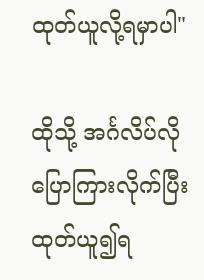ထုတ်ယူလို့ရမှာပါ"

ထိုသို့ အင်္ဂလိပ်လိုပြောကြားလိုက်ပြီး ထုတ်ယူ၍ရ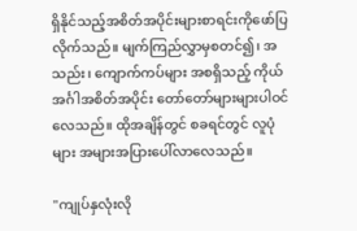ရှိနိုင်သည့်အစိတ်အပိုင်းများစာရင်းကိုဖော်ပြလိုက်သည်။ မျက်ကြည်လွှာမှစတင်၍၊ အသည်း၊ ကျောက်ကပ်များ အစရှိသည့် ကိုယ်အင်္ဂါအစိတ်အပိုင်း တော်တော်များများပါဝင်လေသည်။ ထိုအချိန်တွင် စခရင်တွင် လူပုံများ အများအပြားပေါ်လာလေသည်။

"ကျုပ်နှလုံးလို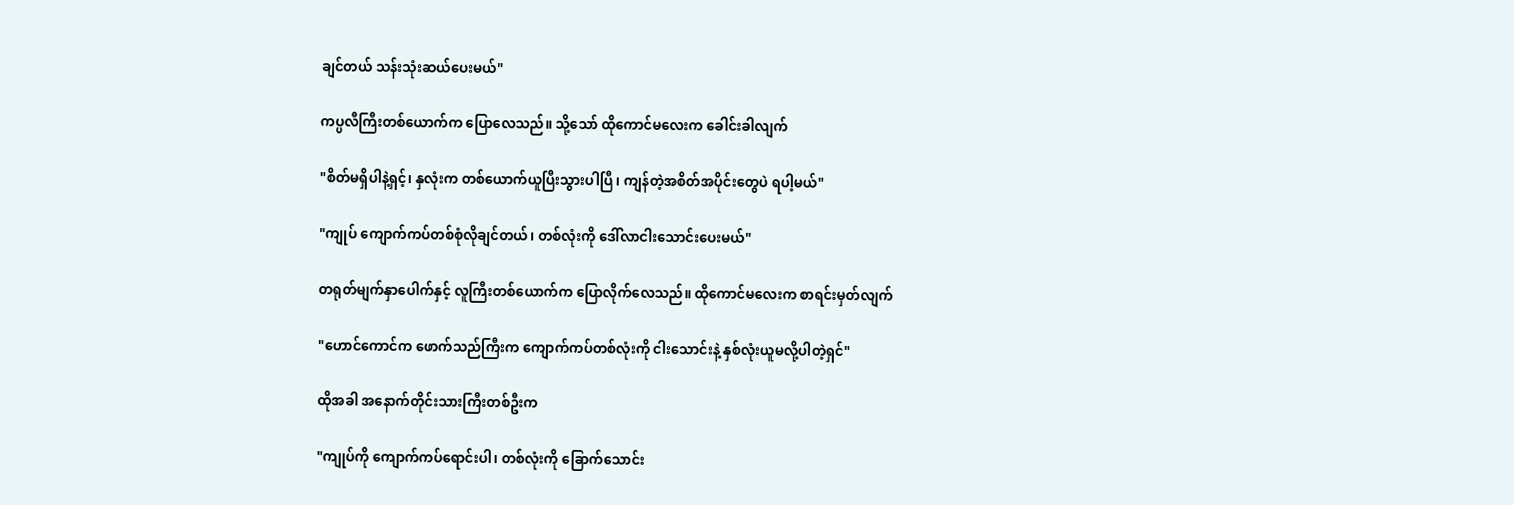ချင်တယ် သန်းသုံးဆယ်ပေးမယ်"

ကပ္ပလီကြီးတစ်ယောက်က ပြောလေသည်။ သို့သော် ထိုကောင်မလေးက ခေါင်းခါလျက်

"စိတ်မရှိပါနဲ့ရှင့်၊ နှလုံးက တစ်ယောက်ယူပြီးသွားပါပြီ၊ ကျန်တဲ့အစိတ်အပိုင်းတွေပဲ ရပါ့မယ်"

"ကျုပ် ကျောက်ကပ်တစ်စုံလိုချင်တယ်၊ တစ်လုံးကို ဒေါ်လာငါးသောင်းပေးမယ်"

တရုတ်မျက်နှာပေါက်နှင့် လူကြီးတစ်ယောက်က ပြောလိုက်လေသည်။ ထိုကောင်မလေးက စာရင်းမှတ်လျက်

"ဟောင်ကောင်က ဖောက်သည်ကြီးက ကျောက်ကပ်တစ်လုံးကို ငါးသောင်းနဲ့ နှစ်လုံးယူမလို့ပါတဲ့ရှင်"

ထိုအခါ အနောက်တိုင်းသားကြီးတစ်ဦးက

"ကျုပ်ကို ကျောက်ကပ်ရောင်းပါ၊ တစ်လုံးကို ခြောက်သောင်း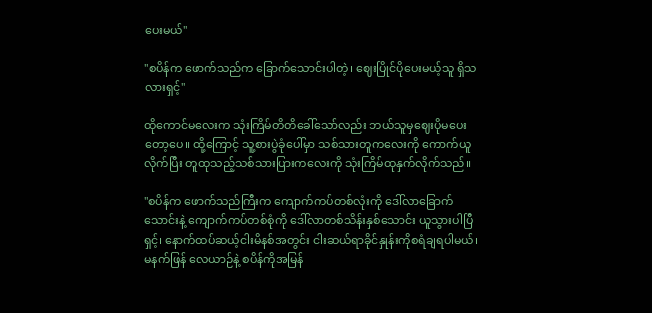ပေးမယ်"

"စပိန်က ဖောက်သည်က ခြောက်သောင်းပါတဲ့၊ ဈေးပြိုင်ပိုပေးမယ့်သူ ရှိသလားရှင့်"

ထိုကောင်မလေးက သုံးကြိမ်တိတိခေါ်သော်လည်း ဘယ်သူမှဈေးပိုမပေးတော့ပေ။ ထို့ကြောင့် သူ့စားပွဲခုံပေါ်မှာ သစ်သားတူကလေးကို ကောက်ယူလိုက်ပြီး တူထုသည့်သစ်သားပြားကလေးကို သုံးကြိမ်ထုနှက်လိုက်သည်။

"စပိန်က ဖောက်သည်ကြီးက ကျောက်ကပ်တစ်လုံးကို ဒေါ်လာခြောက်သောင်းနဲ့ ကျောက်ကပ်တစ်စုံကို ဒေါ်လာတစ်သိန်းနှစ်သောင်း ယူသွားပါပြီရှင့်၊ နောက်ထပ်ဆယ့်ငါးမိနစ်အတွင်း ငါးဆယ်ရာခိုင်နှုန်းကိုစရံချရပါမယ်၊ မနက်ဖြန် လေယာဉ်နဲ့ စပိန်ကိုအမြန်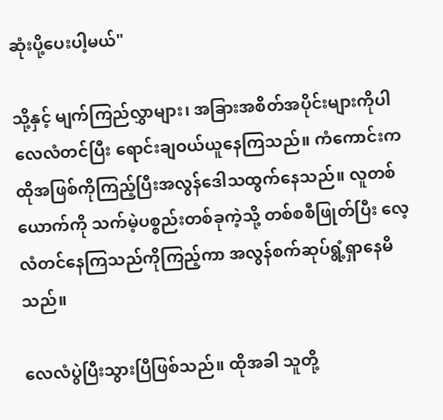ဆုံးပို့ပေးပါ့မယ်"

သို့နှင့် မျက်ကြည်လွှာများ၊ အခြားအစိတ်အပိုင်းများကိုပါ လေလံတင်ပြီး ရောင်းချဝယ်ယူနေကြသည်။ ကံကောင်းက ထိုအဖြစ်ကိုကြည့်ပြီးအလွန်ဒေါသထွက်နေသည်။ လူတစ်ယောက်ကို သက်မဲ့ပစ္စည်းတစ်ခုကဲ့သို့ တစ်စစီဖြုတ်ပြီး လေ့လံတင်နေကြသည်ကိုကြည့်ကာ အလွန်စက်ဆုပ်ရွံ့ရှာနေမိသည်။

လေလံပွဲပြီးသွားပြီဖြစ်သည်။ ထိုအခါ သူတို့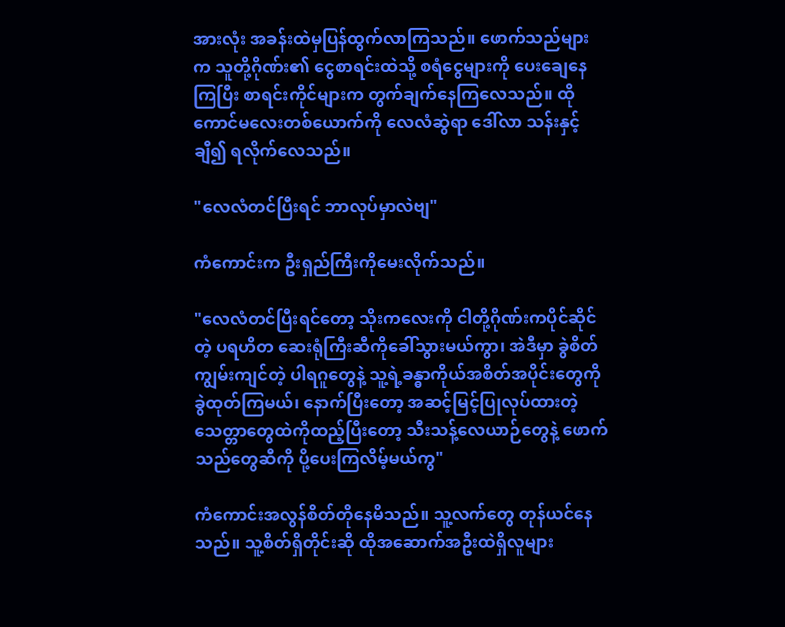အားလုံး အခန်းထဲမှပြန်ထွက်လာကြသည်။ ဖောက်သည်များက သူတို့ဂိုဏ်း၏ ငွေစာရင်းထဲသို့ စရံငွေများကို ပေးချေနေကြပြီး စာရင်းကိုင်များက တွက်ချက်နေကြလေသည်။ ထိုကောင်မလေးတစ်ယောက်ကို လေလံဆွဲရာ ဒေါ်လာ သန်းနှင့်ချီ၍ ရလိုက်လေသည်။

"လေလံတင်ပြီးရင် ဘာလုပ်မှာလဲဗျ"

ကံကောင်းက ဦးရှည်ကြီးကိုမေးလိုက်သည်။

"လေလံတင်ပြီးရင်တော့ သိုးကလေးကို ငါတို့ဂိုဏ်းကပိုင်ဆိုင်တဲ့ ပရဟိတ ဆေးရုံကြီးဆီကိုခေါ်သွားမယ်ကွာ၊ အဲဒီမှာ ခွဲစိတ်ကျွမ်းကျင်တဲ့ ပါရဂူတွေနဲ့ သူ့ရဲ့ခန္ဓာကိုယ်အစိတ်အပိုင်းတွေကို ခွဲထုတ်ကြမယ်၊ နောက်ပြီးတော့ အဆင့်မြင့်ပြုလုပ်ထားတဲ့ သေတ္တာတွေထဲကိုထည့်ပြီးတော့ သီးသန့်လေယာဉ်တွေနဲ့ ဖောက်သည်တွေဆီကို ပို့ပေးကြလိမ့်မယ်ကွ"

ကံကောင်းအလွန်စိတ်တိုနေမိသည်။ သူ့လက်တွေ တုန်ယင်နေသည်။ သူ့စိတ်ရှိတိုင်းဆို ထိုအဆောက်အဦးထဲရှိလူများ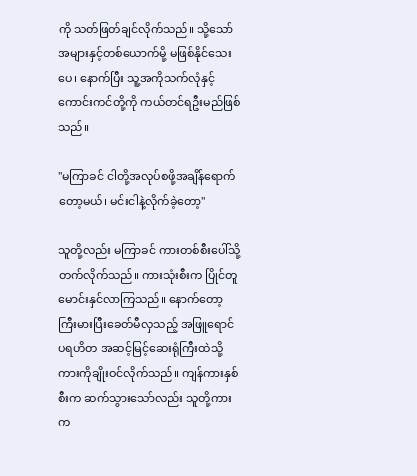ကို သတ်ဖြတ်ချင်လိုက်သည်။ သို့သော် အများနှင့်တစ်ယောက်မို့ မဖြစ်နိုင်သေးပေ၊ နောက်ပြီး သူ့အကိုသက်လုံနှင့် ကောင်းကင်တို့ကို ကယ်တင်ရဦးမည်ဖြစ်သည်။

"မကြာခင် ငါတို့အလုပ်စဖို့အချိန်ရောက်တော့မယ်၊ မင်းငါနဲ့လိုက်ခဲ့တော့"

သူတို့လည်း မကြာခင် ကားတစ်စီးပေါ်သို့တက်လိုက်သည်။ ကားသုံးစီးက ပြိုင်တူမောင်းနှင်လာကြသည်။ နောက်တော့ ကြီးမားပြီးခေတ်မီလှသည့် အဖြူရောင်ပရဟိတ အဆင့်မြင့်ဆေးရုံကြီးထဲသို့ ကားကိုချိုးဝင်လိုက်သည်။ ကျန်ကားနှစ်စီးက ဆက်သွားသော်လည်း သူတို့ကားက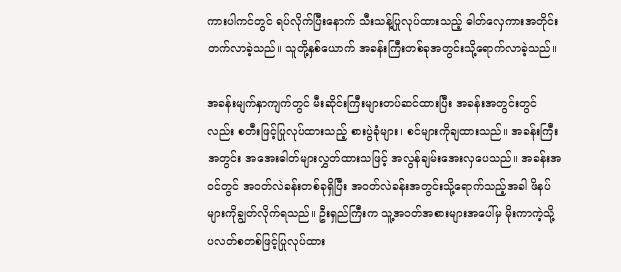ကားပါကင်တွင် ရပ်လိုက်ပြီးနောက် သီးသန့်ပြုလုပ်ထားသည့် ဓါတ်လှေကားအတိုင်းတက်လာခဲ့သည်။ သူတို့နှစ်ယောက် အခန်းကြီးတစ်ခုအတွင်းသို့ရောက်လာခဲ့သည်။

အခန်းမျက်နှာကျက်တွင် မီးဆိုင်းကြီးများတပ်ဆင်ထားပြီး အခန်းအတွင်းတွင်လည်း စတီးဖြင့်ပြုလုပ်ထားသည့် စားပွဲခုံများ၊ စင်များကိုချထားသည်။ အခန်းကြီးအတွင်း အအေးဓါတ်များလွှတ်ထားသဖြင့် အလွန်ချမ်းအေးလှပေသည်။ အခန်းအဝင်တွင် အဝတ်လဲခန်းတစ်ခုရှိပြီး အဝတ်လဲခန်းအတွင်းသို့ရောက်သည့်အခါ ဖိနပ်များကိုချွတ်လိုက်ရသည်။ ဦးရှည်ကြီးက သူ့အဝတ်အစားများအပေါ်မှ မိုးကာကဲ့သို့ ပလတ်စတစ်ဖြင့်ပြုလုပ်ထား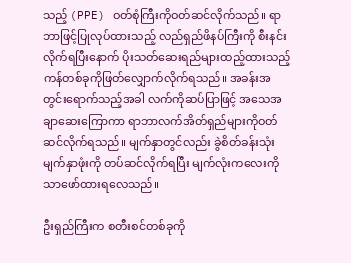သည့် (PPE) ဝတ်စုံကြီးကိုဝတ်ဆင်လိုက်သည်။ ရာဘာဖြင့်ပြုလုပ်ထားသည့် လည်ရှည်ဖိနပ်ကြီးကို စီးနင်းလိုက်ရပြီးနောက် ပိုးသတ်ဆေးရည်များထည့်ထားသည့် ကန်တစ်ခုကိုဖြတ်လျှောက်လိုက်ရသည်။ အခန်းအတွင်းရောက်သည့်အခါ လက်ကိုဆပ်ပြာဖြင့် အသေအချာဆေးကြောကာ ရာဘာလက်အိတ်ရှည်များကိုဝတ်ဆင်လိုက်ရသည်။ မျက်နှာတွင်လည်း ခွဲစိတ်ခန်းသုံးမျက်နှာဖုံးကို တပ်ဆင်လိုက်ရပြီး မျက်လုံးကလေးကိုသာဖော်ထားရလေသည်။

ဦးရှည်ကြီးက စတီးစင်တစ်ခုကို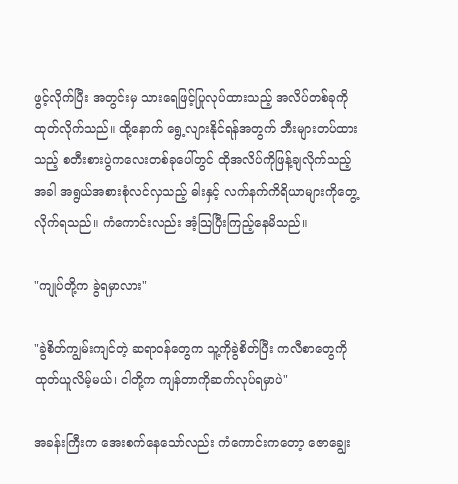ဖွင့်လိုက်ပြီး အတွင်းမှ သားရေဖြင့်ပြုလုပ်ထားသည့် အလိပ်တစ်ခုကိုထုတ်လိုက်သည်။ ထို့နောက် ရွေ့လျားနိုင်ရန်အတွက် ဘီးများတပ်ထားသည့် စတီးစားပွဲကလေးတစ်ခုပေါ်တွင် ထိုအလိပ်ကိုဖြန့်ချလိုက်သည့်အခါ အရွယ်အစားစုံလင်လှသည့် ဓါးနှင့် လက်နက်ကိရိယာများကိုတွေ့လိုက်ရသည်။ ကံကောင်းလည်း အံ့သြပြီးကြည့်နေမိသည်။

"ကျုပ်တို့က ခွဲရမှာလား"

"ခွဲစိတ်ကျွမ်းကျင်တဲ့ ဆရာဝန်တွေက သူ့ကိုခွဲစိတ်ပြီး ကလီစာတွေကိုထုတ်ယူလိမ့်မယ်၊ ငါတို့က ကျန်တာကိုဆက်လုပ်ရမှာပဲ"

အခန်းကြီးက အေးစက်နေသော်လည်း ကံကောင်းကတော့ ဇောချွေး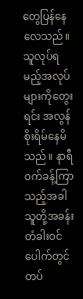တွေပြန်နေလေသည်။ သူလုပ်ရမည့်အလုပ်များကိုတွေးရင်း အလွန်စိုးရိမ်နေမိသည်။ နာရီဝက်ခန့်ကြာသည့်အခါ သူတို့အခန်းတံခါးဝင်ပေါက်တွင်တပ်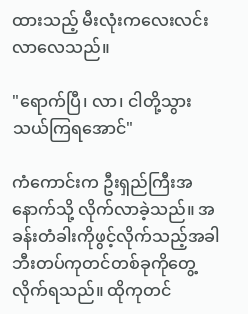ထားသည့် မီးလုံးကလေးလင်းလာလေသည်။

"ရောက်ပြီ၊ လာ၊ ငါတို့သွားသယ်ကြရအောင်"

ကံကောင်းက ဦးရှည်ကြီးအနောက်သို့ လိုက်လာခဲ့သည်။ အခန်းတံခါးကိုဖွင့်လိုက်သည့်အခါ ဘီးတပ်ကုတင်တစ်ခုကိုတွေ့လိုက်ရသည်။ ထိုကုတင်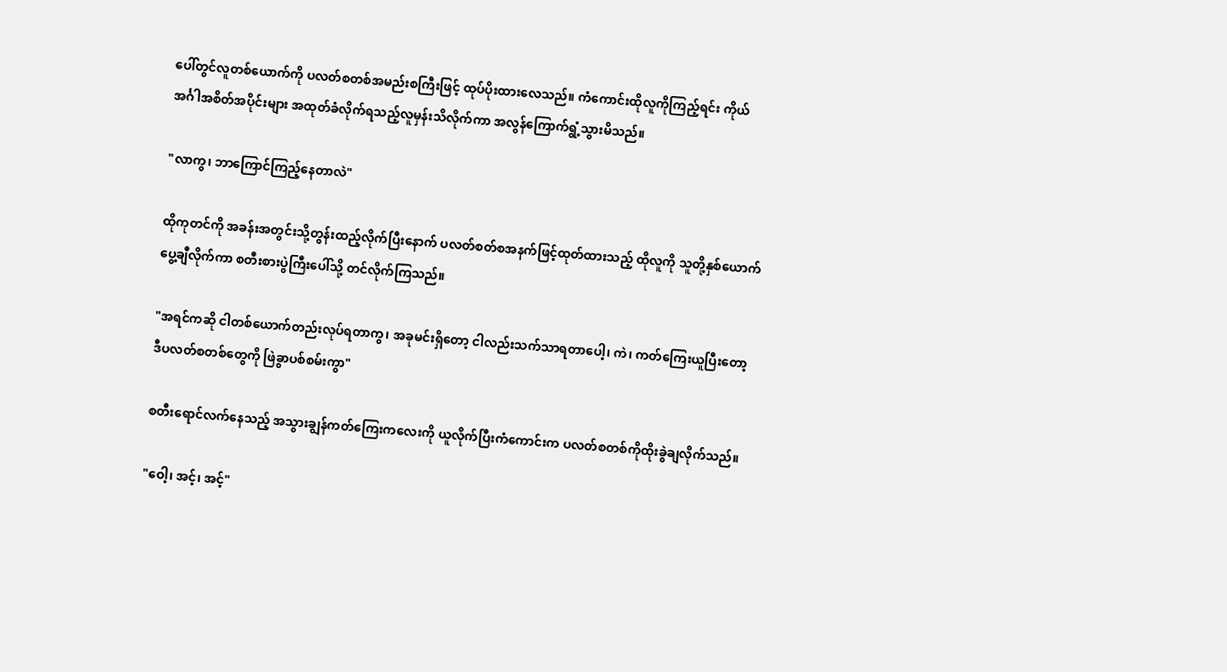ပေါ်တွင်လူတစ်ယောက်ကို ပလတ်စတစ်အမည်းစကြီးဖြင့် ထုပ်ပိုးထားလေသည်။ ကံကောင်းထိုလူကိုကြည့်ရင်း ကိုယ်အင်္ဂါအစိတ်အပိုင်းများ အထုတ်ခံလိုက်ရသည့်လူမှန်းသိလိုက်ကာ အလွန်ကြောက်ရွံ့သွားမိသည်။

"လာကွ၊ ဘာကြောင်ကြည့်နေတာလဲ"

ထိုကုတင်ကို အခန်းအတွင်းသို့တွန်းထည့်လိုက်ပြီးနောက် ပလတ်စတ်စအနက်ဖြင့်ထုတ်ထားသည့် ထိုလူကို သူတို့နှစ်ယောက် ပွေ့ချီလိုက်ကာ စတီးစားပွဲကြီးပေါ်သို့ တင်လိုက်ကြသည်။

"အရင်ကဆို ငါတစ်ယောက်တည်းလုပ်ရတာကွ၊ အခုမင်းရှိတော့ ငါလည်းသက်သာရတာပေါ့၊ ကဲ၊ ကတ်ကြေးယူပြီးတော့ ဒီပလတ်စတစ်တွေကို ဖြဲခွာပစ်စမ်းကွာ"

စတီးရောင်လက်နေသည့် အသွားချွန်ကတ်ကြေးကလေးကို ယူလိုက်ပြီးကံကောင်းက ပလတ်စတစ်ကိုထိုးခွဲချလိုက်သည်။

"ဝေါ့၊ အင့်၊ အင့်"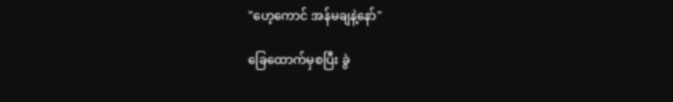"ဟေ့ကောင် အန်မချနဲ့နော်"

ခြေထောက်မှစပြီး ခွဲ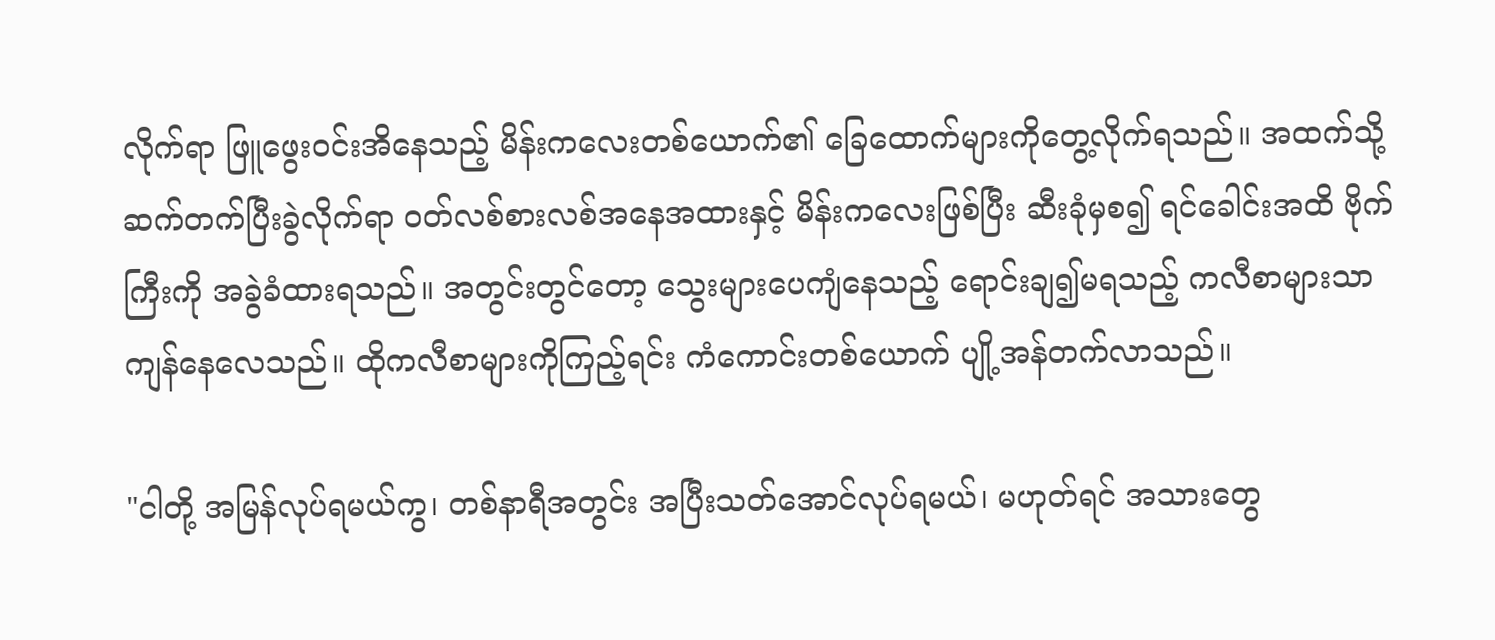လိုက်ရာ ဖြူဖွေးဝင်းအိနေသည့် မိန်းကလေးတစ်ယောက်၏ ခြေထောက်များကိုတွေ့လိုက်ရသည်။ အထက်သို့ဆက်တက်ပြီးခွဲလိုက်ရာ ဝတ်လစ်စားလစ်အနေအထားနှင့် မိန်းကလေးဖြစ်ပြီး ဆီးခုံမှစ၍ ရင်ခေါင်းအထိ ဗိုက်ကြီးကို အခွဲခံထားရသည်။ အတွင်းတွင်တော့ သွေးများပေကျံနေသည့် ရောင်းချ၍မရသည့် ကလီစာများသာကျန်နေလေသည်။ ထိုကလီစာများကိုကြည့်ရင်း ကံကောင်းတစ်ယောက် ပျို့အန်တက်လာသည်။

"ငါတို့ အမြန်လုပ်ရမယ်ကွ၊ တစ်နာရီအတွင်း အပြီးသတ်အောင်လုပ်ရမယ်၊ မဟုတ်ရင် အသားတွေ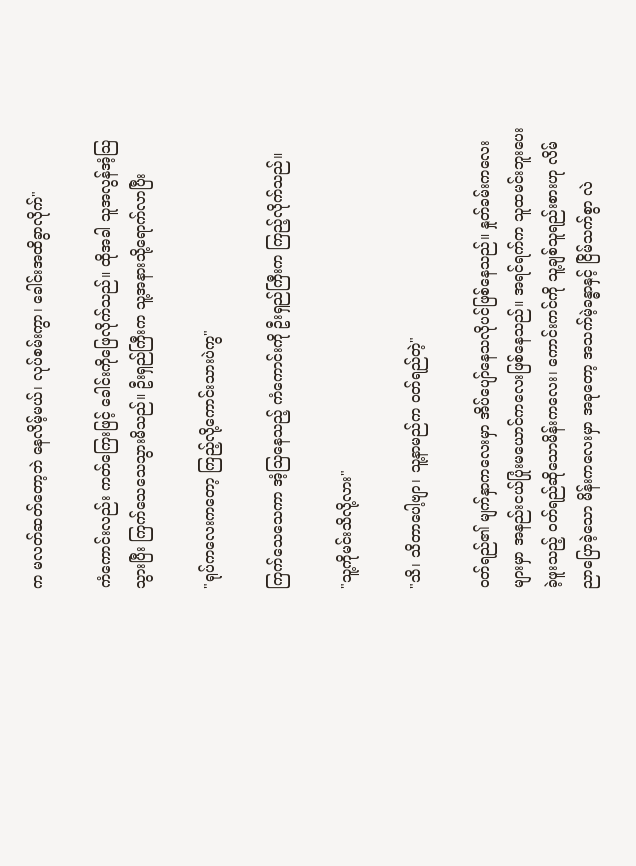က မလတ်ဆတ်တော့ဘဲ နေလိမ့်မယ်၊ လုပ်စမ်းကွာ၊ ခေါင်းအထိခွာလိုက်"

ကံကောင်းလည်း ကတ်ကြေးဖြင့် ခေါင်းကိုဖြေလိုက်သည်။ ထိုအခါ သူအလွန်အံ့သြသွားပြီး ကြက်သေသေသွားမိသည်။ ဦးရှည်ကြီးက သူ့အနားသို့ရောက်လာပြီး

"ရုပ်ကလေးကတော့ ကြည့်လို့ကောင်းသားပဲကွ"

ကြက်သေသေကာ အံ့သြနေသည့် ကံကောင်းကို ဦးရှည်ကြီးက ကြည့်လိုက်သည်။

"သူ့ကိုမင်းသိလို့လား"

"သိ၊ သိတာပေါ့ဗျာ၊ သူ့နာမည်က ဝတ်ရည်တဲ့"

ဝတ်ရည်၏ မျက်နှာကလေးမှာ အိပ်ပျော်နေသလိုပင်ဖြစ်နေသည်။ နှုတ်ခမ်းကလေးများမှာ အနည်းငယ်ပြုံးမယောင်ကလေးဖြစ်နေသည်။ အရင်ရက်က သူထမင်းဘူးပေးခဲ့ဖူးသည့် ဝတ်ရည်ဆိုသောမိန်းကလေး၊ ကောင်းကင်ကို သူ့ချစ်သူရည်းစားဟု လိမ်ညာပြောခဲ့သော မိန်းကလေးမှာ အခုတော့ အသက်မဲ့ခန္ဓာနှင့် ငြိမ်သက်စွာ လဲ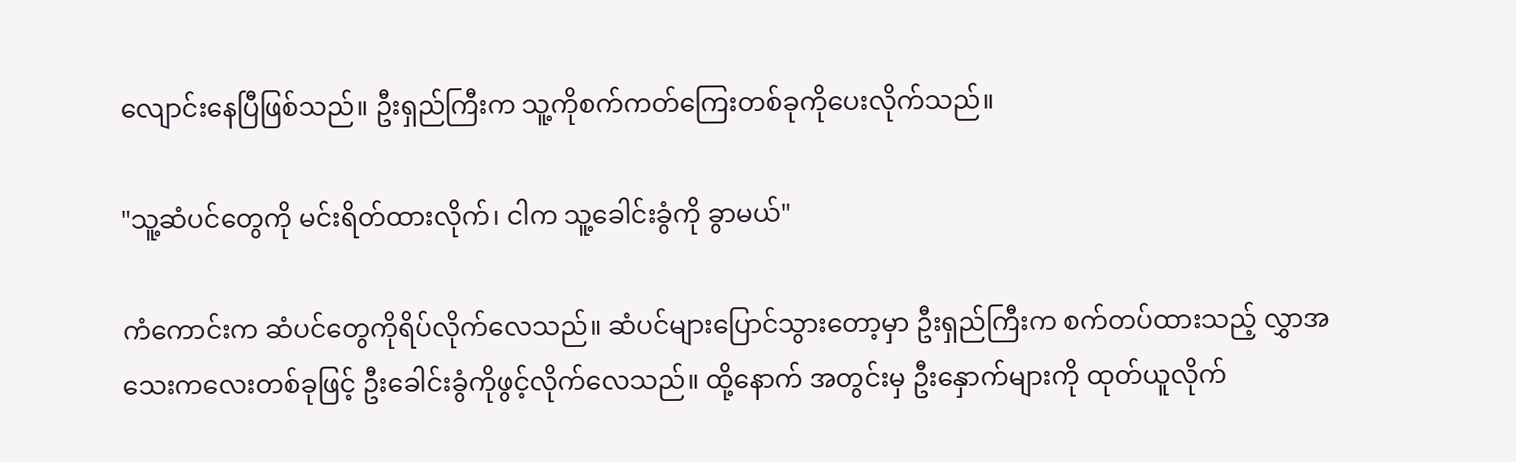လျောင်းနေပြီဖြစ်သည်။ ဦးရှည်ကြီးက သူ့ကိုစက်ကတ်ကြေးတစ်ခုကိုပေးလိုက်သည်။

"သူ့ဆံပင်တွေကို မင်းရိတ်ထားလိုက်၊ ငါက သူ့ခေါင်းခွံကို ခွာမယ်"

ကံကောင်းက ဆံပင်တွေကိုရိပ်လိုက်လေသည်။ ဆံပင်များပြောင်သွားတော့မှာ ဦးရှည်ကြီးက စက်တပ်ထားသည့် လွှာအသေးကလေးတစ်ခုဖြင့် ဦးခေါင်းခွံကိုဖွင့်လိုက်လေသည်။ ထို့နောက် အတွင်းမှ ဦးနှောက်များကို ထုတ်ယူလိုက်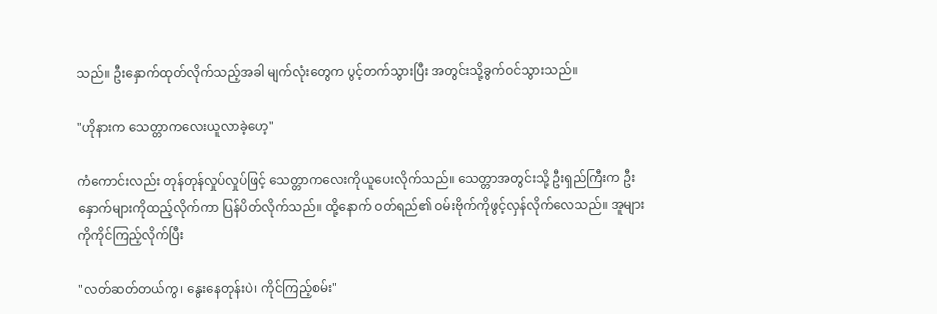သည်။ ဦးနှောက်ထုတ်လိုက်သည့်အခါ မျက်လုံးတွေက ပွင့်တက်သွားပြီး အတွင်းသို့ခွက်ဝင်သွားသည်။

"ဟိုနားက သေတ္တာကလေးယူလာခဲ့ဟေ့"

ကံကောင်းလည်း တုန်တုန်လှုပ်လှုပ်ဖြင့် သေတ္တာကလေးကိုယူပေးလိုက်သည်။ သေတ္တာအတွင်းသို့ ဦးရှည်ကြီးက ဦးနှောက်များကိုထည့်လိုက်ကာ ပြန်ပိတ်လိုက်သည်။ ထို့နောက် ဝတ်ရည်၏ ဝမ်းဗိုက်ကိုဖွင့်လှန်လိုက်လေသည်။ အူများကိုကိုင်ကြည့်လိုက်ပြီး

"လတ်ဆတ်တယ်ကွ၊ နွေးနေတုန်းပဲ၊ ကိုင်ကြည့်စမ်း"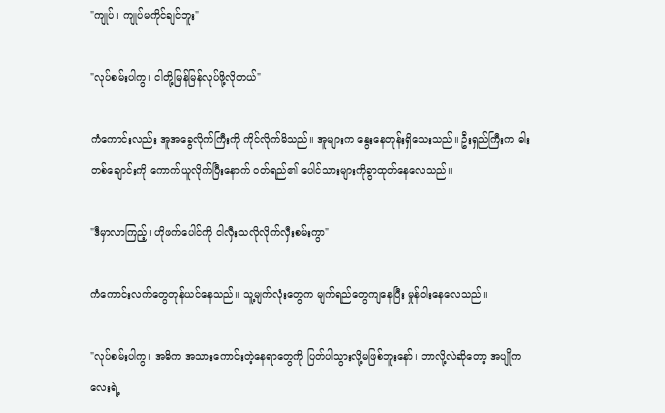"ကျုပ်၊ ကျုပ်မကိုင်ချင်ဘူး"

"လုပ်စမ်းပါကွ၊ ငါတို့မြန်မြန်လုပ်ဖို့လိုတယ်"

ကံကောင်းလည်း အူအခွေလိုက်ကြီးကို ကိုင်လိုက်မိသည်။ အူများက နွေးနေတုန်းရှိသေးသည်။ ဦးရှည်ကြီးက ဓါးတစ်ချောင်းကို ကောက်ယူလိုက်ပြီးနောက် ဝတ်ရည်၏ ပေါင်သားများကိုခွာထုတ်နေလေသည်။

"ဒီမှာလာကြည့်၊ ဟိုဖက်ပေါင်ကို ငါလှီးသလိုလိုက်လှီးစမ်းကွာ"

ကံကောင်းလက်တွေတုန်ယင်နေသည်။ သူ့မျက်လုံးတွေက မျက်ရည်တွေကျနေပြီး မှုန်ဝါးနေလေသည်။

"လုပ်စမ်းပါကွ၊ အဓိက အသားကောင်းတဲ့နေရာတွေကို ပြတ်ပါသွားလို့မဖြစ်ဘူးနော်၊ ဘာလို့လဲဆိုတော့ အပျိုကလေးရဲ့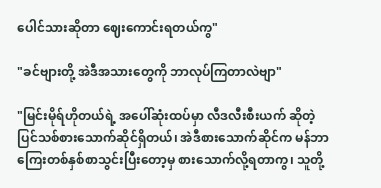ပေါင်သားဆိုတာ ဈေးကောင်းရတယ်ကွ"

"ခင်ဗျားတို့ အဲဒီအသားတွေကို ဘာလုပ်ကြတာလဲဗျာ"

"မြင်းမိုရ်ဟိုတယ်ရဲ့ အပေါ်ဆုံးထပ်မှာ လီဒလီးစီးယက် ဆိုတဲ့ ပြင်သစ်စားသောက်ဆိုင်ရှိတယ်၊ အဲဒီစားသောက်ဆိုင်က မန်ဘာကြေးတစ်နှစ်စာသွင်းပြီးတော့မှ စားသောက်လို့ရတာကွ၊ သူတို့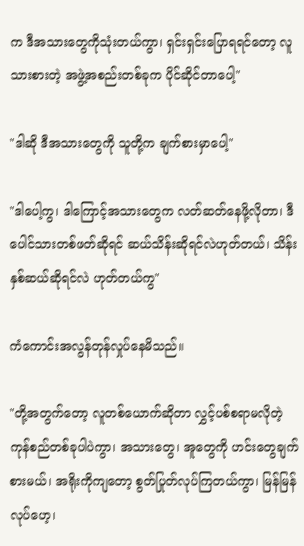က ဒီအသားတွေကိုသုံးတယ်ကွာ၊ ရှင်းရှင်းပြောရရင်တော့ လူသားစားတဲ့ အဖွဲ့အစည်းတစ်ခုက ပိုင်ဆိုင်တာပေါ့"

"ဒါဆို ဒီအသားတွေကို သူတို့က ချက်စားမှာပေါ့"

"ဒါပေါ့ကွ၊ ဒါကြောင့်အသားတွေက လတ်ဆတ်နေဖို့လိုတာ၊ ဒီပေါင်သားတစ်ဖတ်ဆိုရင် ဆယ်သိန်းဆိုရင်လဲဟုတ်တယ်၊ သိန်းနှစ်ဆယ်ဆိုရင်လဲ ဟုတ်တယ်ကွ"

ကံကောင်းအလွန်တုန်လှုပ်နေမိသည်။

"တို့အတွက်တော့ လူတစ်ယောက်ဆိုတာ လွှင့်ပစ်စရာမလိုတဲ့ ကုန်စည်တစ်ခုပါပဲကွာ၊ အသားတွေ၊ အူတွေကို ဟင်းတွေချက်စားမယ်၊ အရိုးကိုကျတော့ စွတ်ပြုတ်လုပ်ကြတယ်ကွာ၊ မြန်မြန်လုပ်ဟေ့၊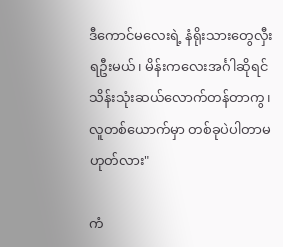ဒီကောင်မလေးရဲ့ နံရိုးသားတွေလှီးရဦးမယ်၊ မိန်းကလေးအင်္ဂါဆိုရင် သိန်းသုံးဆယ်လောက်တန်တာကွ၊ လူတစ်ယောက်မှာ တစ်ခုပဲပါတာမဟုတ်လား"

ကံ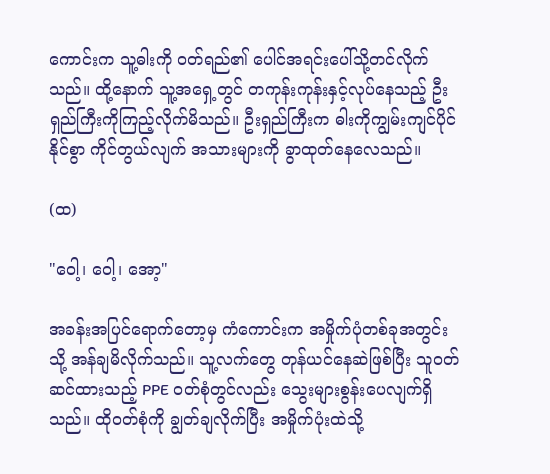ကောင်းက သူ့ဓါးကို ဝတ်ရည်၏ ပေါင်အရင်းပေါ်သို့တင်လိုက်သည်။ ထို့နောက် သူ့အရှေ့တွင် တကုန်းကုန်းနှင့်လုပ်နေသည့် ဦးရှည်ကြီးကိုကြည့်လိုက်မိသည်။ ဦးရှည်ကြီးက ဓါးကိုကျွမ်းကျင်ပိုင်နိုင်စွာ ကိုင်တွယ်လျက် အသားများကို ခွာထုတ်နေလေသည်။

(ထ)

"ဝေါ့၊ ဝေါ့၊ အော့"

အခန်းအပြင်ရောက်တော့မှ ကံကောင်းက အမှိုက်ပုံတစ်ခုအတွင်းသို့ အန်ချမိလိုက်သည်။ သူ့လက်တွေ တုန်ယင်နေဆဲဖြစ်ပြီး သူဝတ်ဆင်ထားသည့် PPE ဝတ်စုံတွင်လည်း သွေးများစွန်းပေလျက်ရှိသည်။ ထိုဝတ်စုံကို ချွတ်ချလိုက်ပြီး အမှိုက်ပုံးထဲသို့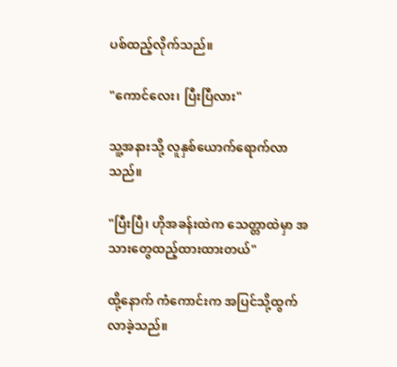ပစ်ထည့်လိုက်သည်။

"ကောင်လေး၊ ပြီးပြီလား"

သူ့အနားသို့ လူနှစ်ယောက်ရောက်လာသည်။

"ပြီးပြီ၊ ဟိုအခန်းထဲက သေတ္တာထဲမှာ အသားတွေထည့်ထားထားတယ်"

ထို့နောက် ကံကောင်းက အပြင်သို့ထွက်လာခဲ့သည်။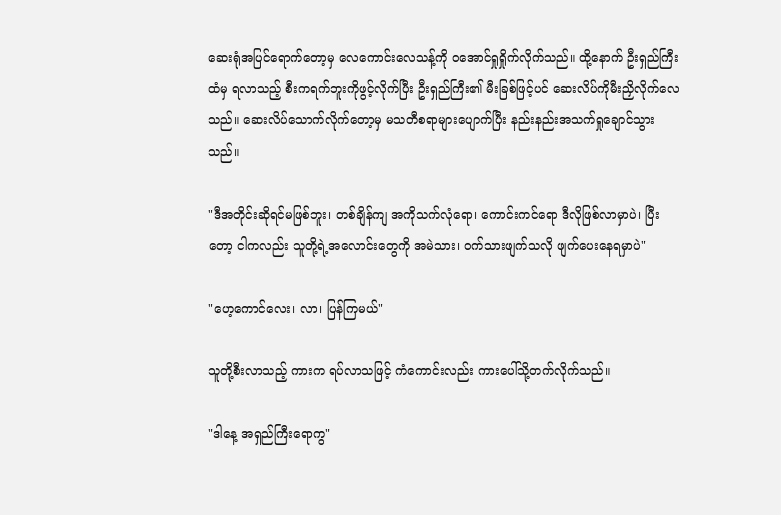ဆေးရုံအပြင်ရောက်တော့မှ လေကောင်းလေသန့်ကို ဝအောင်ရှုရှိုက်လိုက်သည်။ ထို့နောက် ဦးရှည်ကြီးထံမှ ရလာသည့် စီးကရက်ဘူးကိုဖွင့်လိုက်ပြီး ဦးရှည်ကြီး၏ မီးခြစ်ဖြင့်ပင် ဆေးလိပ်ကိုမီးညှိလိုက်လေသည်။ ဆေးလိပ်သောက်လိုက်တော့မှ မသတီစရာများပျောက်ပြီး နည်းနည်းအသက်ရှုချောင်သွားသည်။

"ဒီအတိုင်းဆိုရင်မဖြစ်ဘူး၊ တစ်ချိန်ကျ အကိုသက်လုံရော၊ ကောင်းကင်ရော ဒီလိုဖြစ်လာမှာပဲ၊ ပြီးတော့ ငါကလည်း သူတို့ရဲ့အလောင်းတွေကို အမဲသား၊ ဝက်သားဖျက်သလို ဖျက်ပေးနေရမှာပဲ"

"ဟေ့ကောင်လေး၊ လာ၊ ပြန်ကြမယ်"

သူတို့စီးလာသည့် ကားက ရပ်လာသဖြင့် ကံကောင်းလည်း ကားပေါ်သို့တက်လိုက်သည်။

"ဒါနေ့ အရှည်ကြီးရောကွ"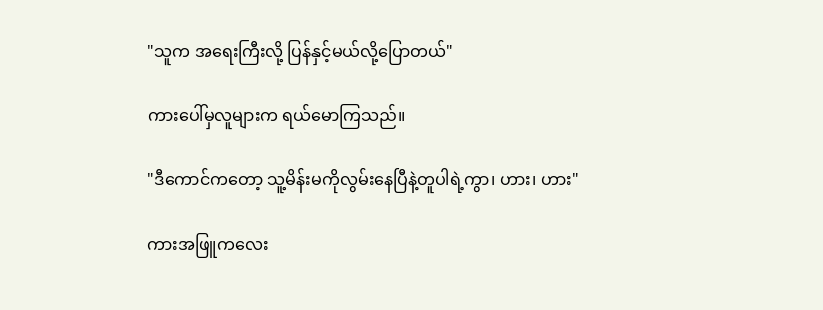"သူက အရေးကြီးလို့ ပြန်နှင့်မယ်လို့ပြောတယ်"

ကားပေါ်မှလူများက ရယ်မောကြသည်။

"ဒီကောင်ကတော့ သူ့မိန်းမကိုလွမ်းနေပြီနဲ့တူပါရဲ့ကွာ၊ ဟား၊ ဟား"

ကားအဖြူကလေး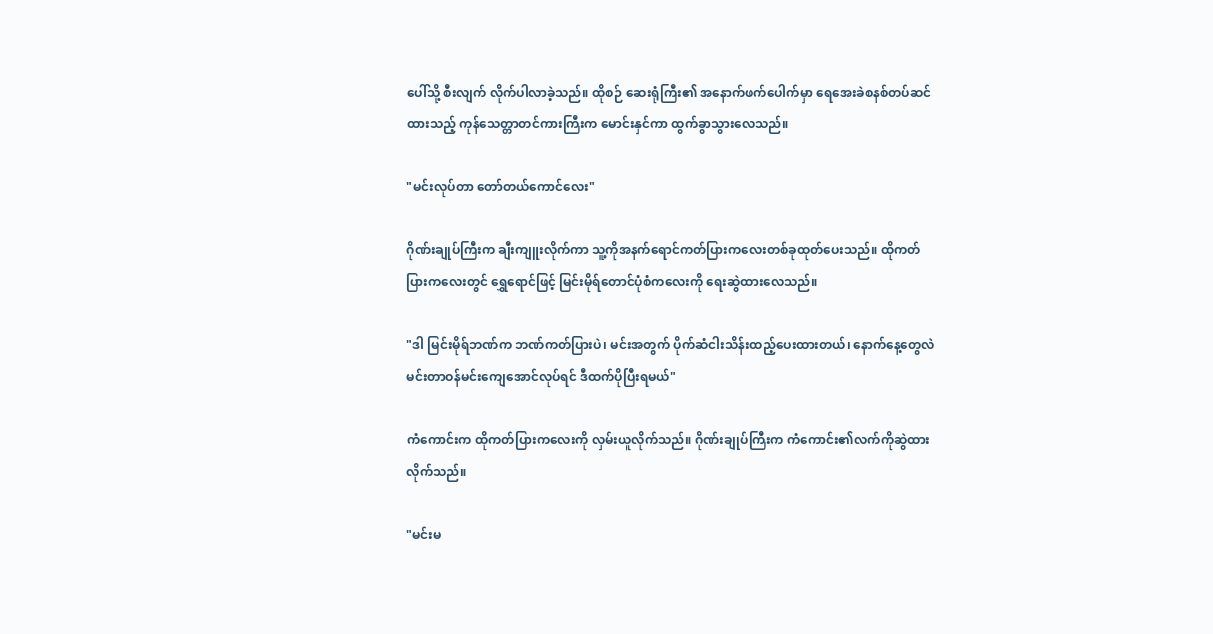ပေါ်သို့ စီးလျက် လိုက်ပါလာခဲ့သည်။ ထိုစဉ် ဆေးရုံကြီး၏ အနောက်ဖက်ပေါက်မှာ ရေအေးခဲစနစ်တပ်ဆင်ထားသည့် ကုန်သေတ္တာတင်ကားကြီးက မောင်းနှင်ကာ ထွက်ခွာသွားလေသည်။

"မင်းလုပ်တာ တော်တယ်ကောင်လေး"

ဂိုဏ်းချုပ်ကြီးက ချီးကျူးလိုက်ကာ သူ့ကိုအနက်ရောင်ကတ်ပြားကလေးတစ်ခုထုတ်ပေးသည်။ ထိုကတ်ပြားကလေးတွင် ရွှေရောင်ဖြင့် မြင်းမိုရ်တောင်ပုံစံကလေးကို ရေးဆွဲထားလေသည်။

"ဒါ မြင်းမိုရ်ဘဏ်က ဘဏ်ကတ်ပြားပဲ၊ မင်းအတွက် ပိုက်ဆံငါးသိန်းထည့်ပေးထားတယ်၊ နောက်နေ့တွေလဲ မင်းတာဝန်မင်းကျေအောင်လုပ်ရင် ဒီထက်ပိုပြီးရမယ်"

ကံကောင်းက ထိုကတ်ပြားကလေးကို လှမ်းယူလိုက်သည်။ ဂိုဏ်းချုပ်ကြီးက ကံကောင်း၏လက်ကိုဆွဲထားလိုက်သည်။

"မင်းမ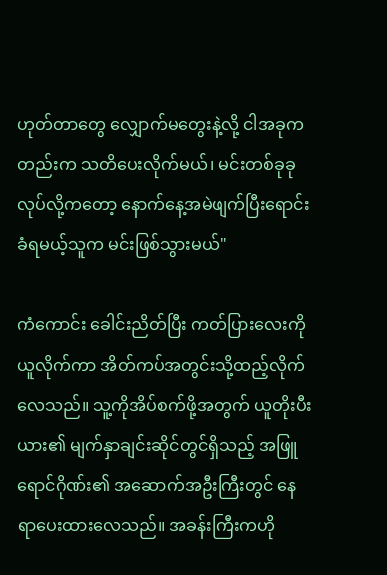ဟုတ်တာတွေ လျှောက်မတွေးနဲ့လို့ ငါအခုကတည်းက သတိပေးလိုက်မယ်၊ မင်းတစ်ခုခုလုပ်လို့ကတော့ နောက်နေ့အမဲဖျက်ပြီးရောင်းခံရမယ့်သူက မင်းဖြစ်သွားမယ်"

ကံကောင်း ခေါင်းညိတ်ပြီး ကတ်ပြားလေးကို ယူလိုက်ကာ အိတ်ကပ်အတွင်းသို့ထည့်လိုက်လေသည်။ သူ့ကိုအိပ်စက်ဖို့အတွက် ယူတိုးပီးယား၏ မျက်နှာချင်းဆိုင်တွင်ရှိသည့် အဖြူရောင်ဂိုဏ်း၏ အဆောက်အဦးကြီးတွင် နေရာပေးထားလေသည်။ အခန်းကြီးကဟို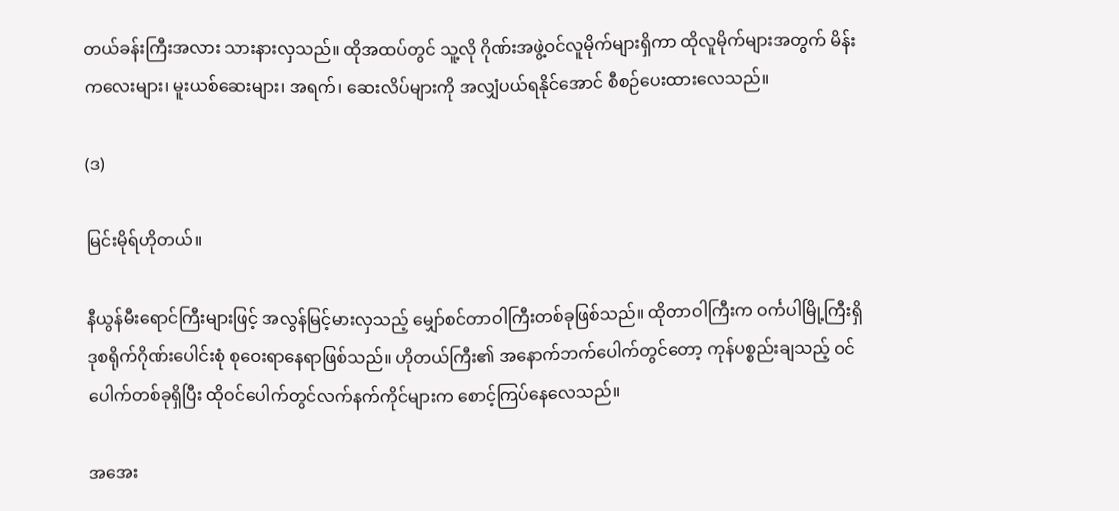တယ်ခန်းကြီးအလား သားနားလှသည်။ ထိုအထပ်တွင် သူ့လို ဂိုဏ်းအဖွဲ့ဝင်လူမိုက်များရှိကာ ထိုလူမိုက်များအတွက် မိန်းကလေးများ၊ မူးယစ်ဆေးများ၊ အရက်၊ ဆေးလိပ်များကို အလျှံပယ်ရနိုင်အောင် စီစဉ်ပေးထားလေသည်။

(ဒ)

မြင်းမိုရ်ဟိုတယ်။

နီယွန်မီးရောင်ကြီးများဖြင့် အလွန်မြင့်မားလှသည့် မျှော်စင်တာဝါကြီးတစ်ခုဖြစ်သည်။ ထိုတာဝါကြီးက ဝင်္ကပါမြို့ကြီးရှိ ဒုစရိုက်ဂိုဏ်းပေါင်းစုံ စုဝေးရာနေရာဖြစ်သည်။ ဟိုတယ်ကြီး၏ အနောက်ဘက်ပေါက်တွင်တော့ ကုန်ပစ္စည်းချသည့် ဝင်ပေါက်တစ်ခုရှိပြီး ထိုဝင်ပေါက်တွင်လက်နက်ကိုင်များက စောင့်ကြပ်နေလေသည်။

အအေး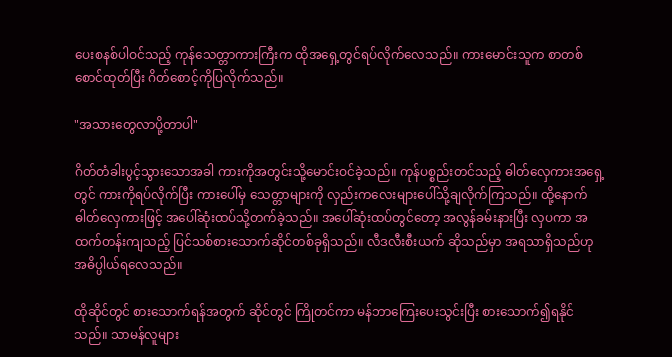ပေးစနစ်ပါဝင်သည့် ကုန်သေတ္တာကားကြီးက ထိုအရှေ့တွင်ရပ်လိုက်လေသည်။ ကားမောင်းသူက စာတစ်စောင်ထုတ်ပြီး ဂိတ်စောင့်ကိုပြလိုက်သည်။

"အသားတွေလာပို့တာပါ"

ဂိတ်တံခါးပွင့်သွားသောအခါ ကားကိုအတွင်းသို့မောင်းဝင်ခဲ့သည်။ ကုန်ပစ္စည်းတင်သည့် ဓါတ်လှေကားအရှေ့တွင် ကားကိုရပ်လိုက်ပြီး ကားပေါ်မှ သေတ္တာများကို လှည်းကလေးများပေါ်သို့ချလိုက်ကြသည်။ ထို့နောက် ဓါတ်လှေကားဖြင့် အပေါ်ဆုံးထပ်သို့တက်ခဲ့သည်။ အပေါ်ဆုံးထပ်တွင်တော့ အလွန်ခမ်းနားပြီး လှပကာ အထက်တန်းကျသည့် ပြင်သစ်စားသောက်ဆိုင်တစ်ခုရှိသည်။ လီဒလီးစီးယက် ဆိုသည်မှာ အရသာရှိသည်ဟု အဓိပ္ပါယ်ရလေသည်။

ထိုဆိုင်တွင် စားသောက်ရန်အတွက် ဆိုင်တွင် ကြိုတင်ကာ မန်ဘာကြေးပေးသွင်းပြီး စားသောက်၍ရနိုင်သည်။ သာမန်လူများ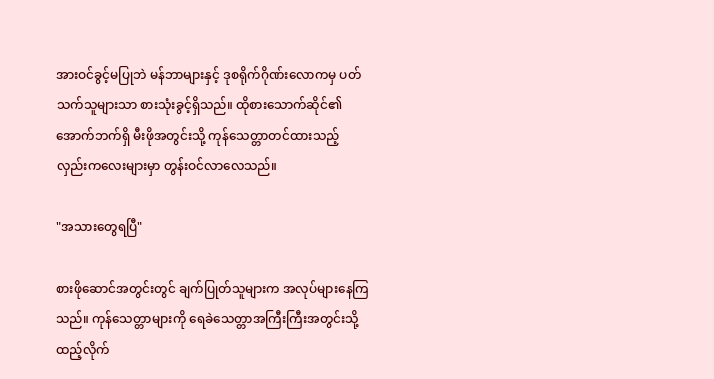အားဝင်ခွင့်မပြုဘဲ မန်ဘာများနှင့် ဒုစရိုက်ဂိုဏ်းလောကမှ ပတ်သက်သူများသာ စားသုံးခွင့်ရှိသည်။ ထိုစားသောက်ဆိုင်၏ အောက်ဘက်ရှိ မီးဖိုအတွင်းသို့ ကုန်သေတ္တာတင်ထားသည့် လှည်းကလေးများမှာ တွန်းဝင်လာလေသည်။

"အသားတွေရပြီ"

စားဖိုဆောင်အတွင်းတွင် ချက်ပြုတ်သူများက အလုပ်များနေကြသည်။ ကုန်သေတ္တာများကို ရေခဲသေတ္တာအကြီးကြီးအတွင်းသို့ ထည့်လိုက်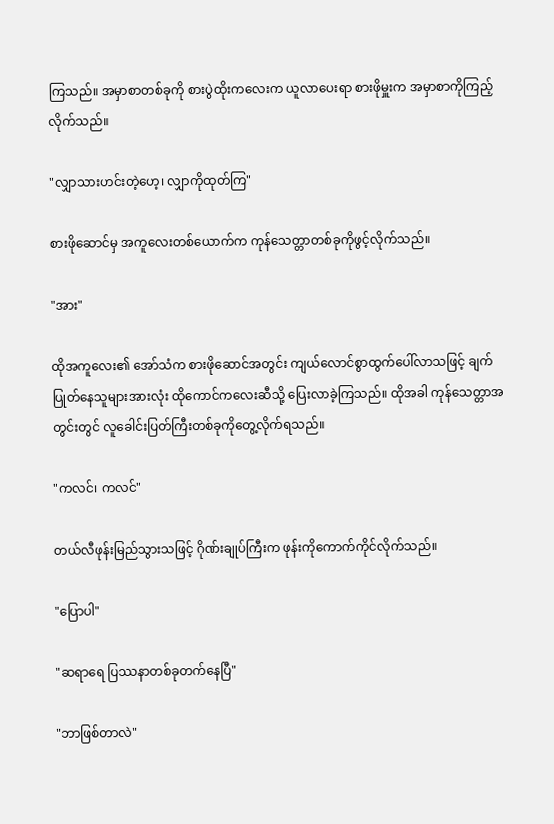ကြသည်။ အမှာစာတစ်ခုကို စားပွဲထိုးကလေးက ယူလာပေးရာ စားဖိုမှူးက အမှာစာကိုကြည့်လိုက်သည်။

"လျှာသားဟင်းတဲ့ဟေ့၊ လျှာကိုထုတ်ကြ"

စားဖိုဆောင်မှ အကူလေးတစ်ယောက်က ကုန်သေတ္တာတစ်ခုကိုဖွင့်လိုက်သည်။

"အား"

ထိုအကူလေး၏ အော်သံက စားဖိုဆောင်အတွင်း ကျယ်လောင်စွာထွက်ပေါ်လာသဖြင့် ချက်ပြုတ်နေသူများအားလုံး ထိုကောင်ကလေးဆီသို့ ပြေးလာခဲ့ကြသည်။ ထိုအခါ ကုန်သေတ္တာအတွင်းတွင် လူခေါင်းပြတ်ကြီးတစ်ခုကိုတွေ့လိုက်ရသည်။

"ကလင်၊ ကလင်"

တယ်လီဖုန်းမြည်သွားသဖြင့် ဂိုဏ်းချုပ်ကြီးက ဖုန်းကိုကောက်ကိုင်လိုက်သည်။

"ပြောပါ"

"ဆရာရေ ပြဿနာတစ်ခုတက်နေပြီ"

"ဘာဖြစ်တာလဲ"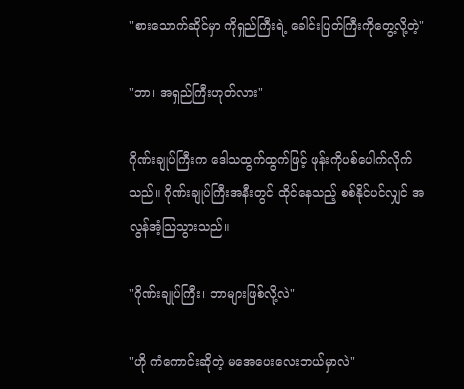"စားသောက်ဆိုင်မှာ ကိုရှည်ကြီးရဲ့ ခေါင်းပြတ်ကြီးကိုတွေ့လို့တဲ့"

"ဘာ၊ အရှည်ကြီးဟုတ်လား"

ဂိုဏ်းချုပ်ကြီးက ဒေါသထွက်ထွက်ဖြင့် ဖုန်းကိုပစ်ပေါက်လိုက်သည်။ ဂိုဏ်းချုပ်ကြီးအနီးတွင် ထိုင်နေသည့် စစ်နိုင်ပင်လျှင် အလွန်အံ့သြသွားသည်။

"ဂိုဏ်းချုပ်ကြီး၊ ဘာများဖြစ်လို့လဲ"

"ဟို ကံကောင်းဆိုတဲ့ မအေပေးလေးဘယ်မှာလဲ"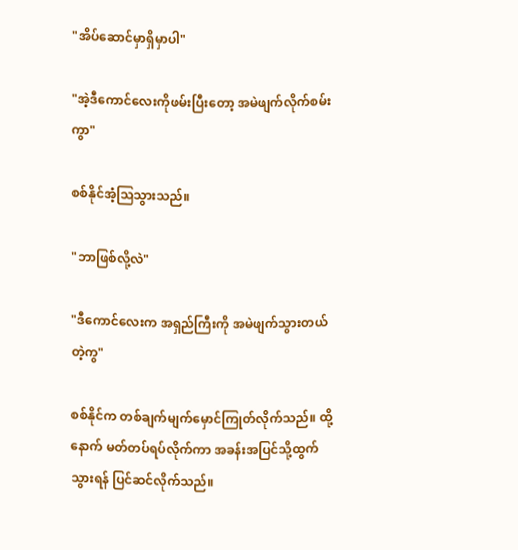"အိပ်ဆောင်မှာရှိမှာပါ"

"အဲ့ဒီကောင်လေးကိုဖမ်းပြီးတော့ အမဲဖျက်လိုက်စမ်းကွာ"

စစ်နိုင်အံ့သြသွားသည်။

"ဘာဖြစ်လို့လဲ"

"ဒီကောင်လေးက အရှည်ကြီးကို အမဲဖျက်သွားတယ်တဲ့ကွ"

စစ်နိုင်က တစ်ချက်မျက်မှောင်ကြုတ်လိုက်သည်။ ထို့နောက် မတ်တပ်ရပ်လိုက်ကာ အခန်းအပြင်သို့ထွက်သွားရန် ပြင်ဆင်လိုက်သည်။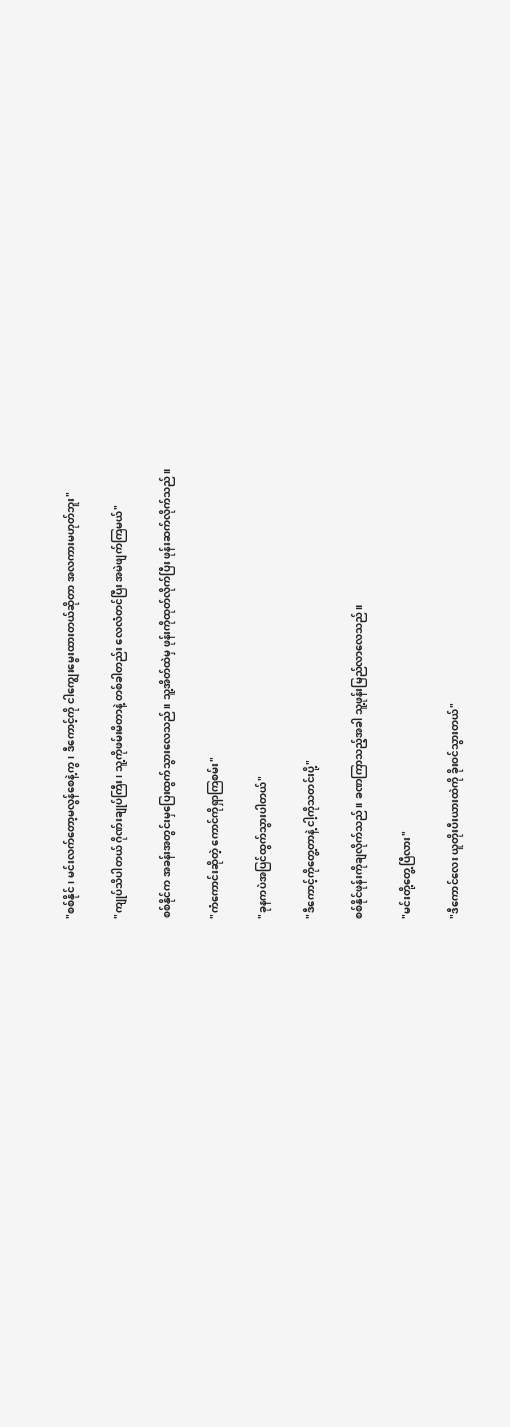"စစ်နိုင်၊ မင်းလက်တော့မလွန်စေနဲ့ကွ၊ ဒီကောင့်ကို ငါကျွေးမွေးထားတယ်ဆိုတာ အလကားမဟုတ်ဘူး"

"ကျုပ်သိပါတယ် ဂိုဏ်းချုပ်ကြီး၊ သူ့ကိုဖမ်းမိတာနဲ့ တစ်ခါတည်း လေလံတင်ပြီး အမဲဖျက်ကြမယ်"

စစ်နိုင်က အခန်းအတွင်းမှပြေးထွက်သွားလေသည်။ သူ့အိတ်ထဲမှ ဖုန်းကိုထုတ်လိုက်ပြီး ဖုန်းဆက်လိုက်သည်။

"ကံကောင်းဆိုတဲ့ ကောင်ကိုရှာကြစမ်း"

"ခုနကပဲအပြင်ထွက်သွားပါတယ်"

"ဒီကောင့်ကိုတွေ့တာနဲ့ ငါ့ကိုသတင်းပို့"

စစ်နိုင်ဖုန်းကိုချလိုက်သည်။ ခဏကြာသည့်အခါ သူ့ဖုန်းမြည်လာလေသည်။

"မင်းတို့တွေ့ပြီလား"

"ဒီကောင်လေး ယူတိုးပီးယားထဲကို ခိုးဝင်သွားတယ်"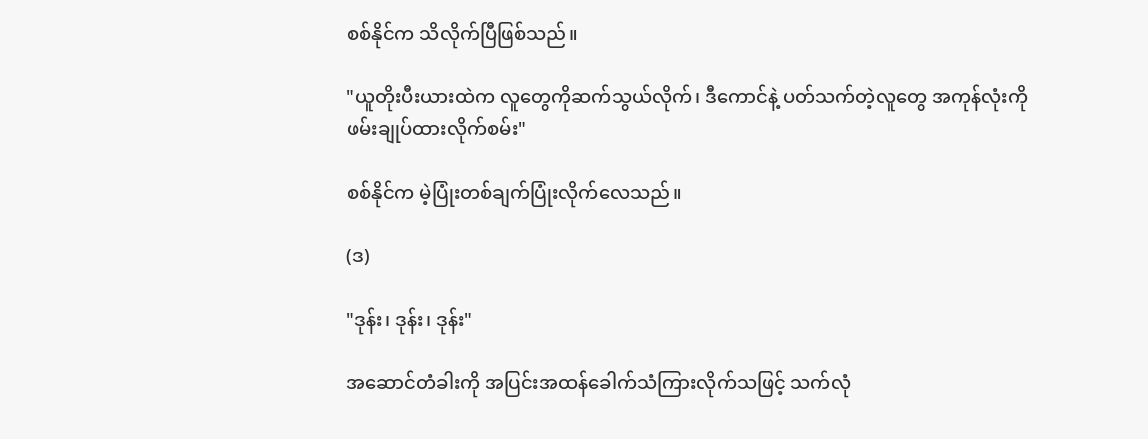စစ်နိုင်က သိလိုက်ပြီဖြစ်သည်။

"ယူတိုးပီးယားထဲက လူတွေကိုဆက်သွယ်လိုက်၊ ဒီကောင်နဲ့ ပတ်သက်တဲ့လူတွေ အကုန်လုံးကို ဖမ်းချုပ်ထားလိုက်စမ်း"

စစ်နိုင်က မဲ့ပြုံးတစ်ချက်ပြုံးလိုက်လေသည်။

(ဒ)

"ဒုန်း၊ ဒုန်း၊ ဒုန်း"

အဆောင်တံခါးကို အပြင်းအထန်ခေါက်သံကြားလိုက်သဖြင့် သက်လုံ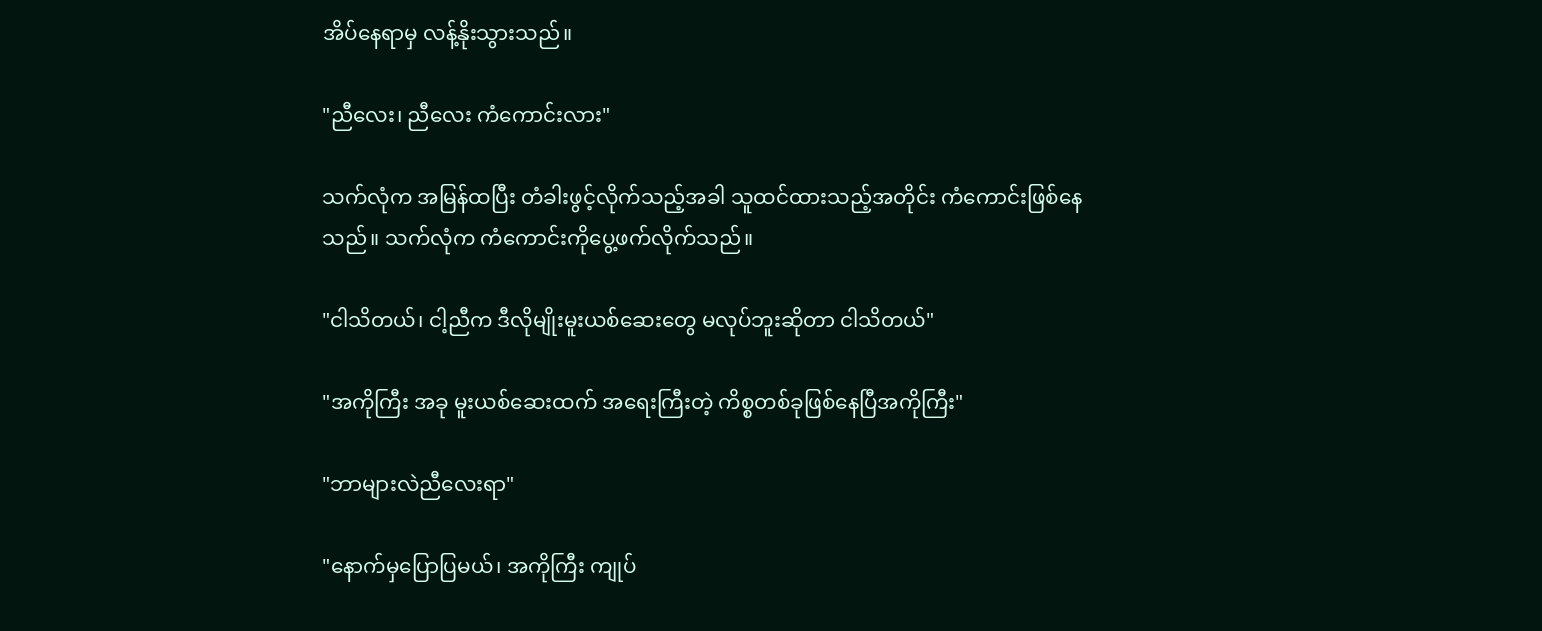အိပ်နေရာမှ လန့်နိုးသွားသည်။

"ညီလေး၊ ညီလေး ကံကောင်းလား"

သက်လုံက အမြန်ထပြီး တံခါးဖွင့်လိုက်သည့်အခါ သူထင်ထားသည့်အတိုင်း ကံကောင်းဖြစ်နေသည်။ သက်လုံက ကံကောင်းကိုပွေ့ဖက်လိုက်သည်။

"ငါသိတယ်၊ ငါ့ညီက ဒီလိုမျိုးမူးယစ်ဆေးတွေ မလုပ်ဘူးဆိုတာ ငါသိတယ်"

"အကိုကြီး အခု မူးယစ်ဆေးထက် အရေးကြီးတဲ့ ကိစ္စတစ်ခုဖြစ်နေပြီအကိုကြီး"

"ဘာများလဲညီလေးရာ"

"နောက်မှပြောပြမယ်၊ အကိုကြီး ကျုပ်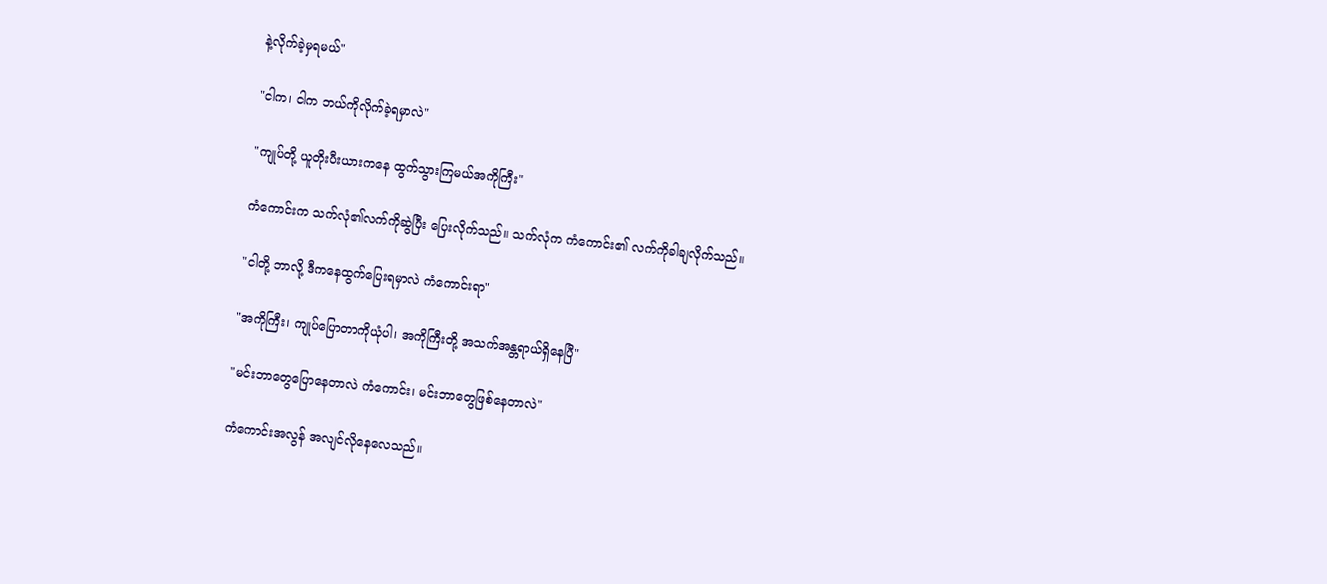နဲ့လိုက်ခဲ့မှရမယ်"

"ငါက၊ ငါက ဘယ်ကိုလိုက်ခဲ့ရမှာလဲ"

"ကျုပ်တို့ ယူတိုးပီးယားကနေ ထွက်သွားကြမယ်အကိုကြီး"

ကံကောင်းက သက်လုံ၏လက်ကိုဆွဲပြီး ပြေးလိုက်သည်။ သက်လုံက ကံကောင်း၏ လက်ကိုခါချလိုက်သည်။

"ငါတို့ ဘာလို့ ဒီကနေထွက်ပြေးရမှာလဲ ကံကောင်းရာ"

"အကိုကြီး၊ ကျုပ်ပြောတာကိုယုံပါ၊ အကိုကြီးတို့ အသက်အန္တရာယ်ရှိနေပြီ"

"မင်းဘာတွေပြောနေတာလဲ ကံကောင်း၊ မင်းဘာတွေဖြစ်နေတာလဲ"

ကံကောင်းအလွန် အလျင်လိုနေလေသည်။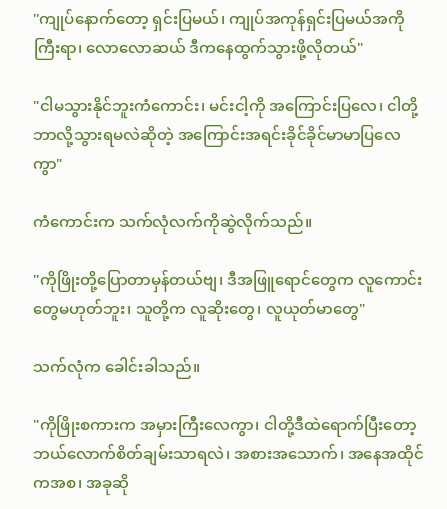"ကျုပ်နောက်တော့ ရှင်းပြမယ်၊ ကျုပ်အကုန်ရှင်းပြမယ်အကိုကြီးရာ၊ လောလောဆယ် ဒီကနေထွက်သွားဖို့လိုတယ်"

"ငါမသွားနိုင်ဘူးကံကောင်း၊ မင်းငါ့ကို အကြောင်းပြလေ၊ ငါတို့ဘာလို့သွားရမလဲဆိုတဲ့ အကြောင်းအရင်းခိုင်ခိုင်မာမာပြလေကွာ"

ကံကောင်းက သက်လုံလက်ကိုဆွဲလိုက်သည်။

"ကိုဖြိုးတို့ပြောတာမှန်တယ်ဗျ၊ ဒီအဖြူရောင်တွေက လူကောင်းတွေမဟုတ်ဘူး၊ သူတို့က လူဆိုးတွေ၊ လူယုတ်မာတွေ"

သက်လုံက ခေါင်းခါသည်။

"ကိုဖြိုးစကားက အမှားကြီးလေကွာ၊ ငါတို့ဒီထဲရောက်ပြီးတော့ ဘယ်လောက်စိတ်ချမ်းသာရလဲ၊ အစားအသောက်၊ အနေအထိုင်ကအစ၊ အခုဆို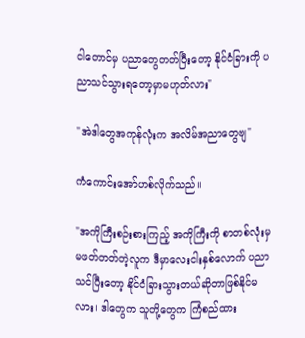ငါတောင်မှ ပညာတွေတတ်ပြီးတော့ နိုင်ငံခြားကို ပညာသင်သွားရတော့မှာမဟုတ်လား"

"အဲဒါတွေအကုန်လုံးက အလိမ်အညာတွေဗျ"

ကံကောင်းအော်ဟစ်လိုက်သည်။

"အကိုကြီးစဉ်းစားကြည့် အကိုကြီးကို စာတစ်လုံးမှ မဖတ်တတ်တဲ့လူက ဒီမှာလေးငါးနှစ်လောက် ပညာသင်ပြီးတော့ နိုင်ငံခြားသွားတယ်ဆိုတာဖြစ်နိုင်မလား၊ ဒါတွေက သူတို့တွေက ကြံစည်ထား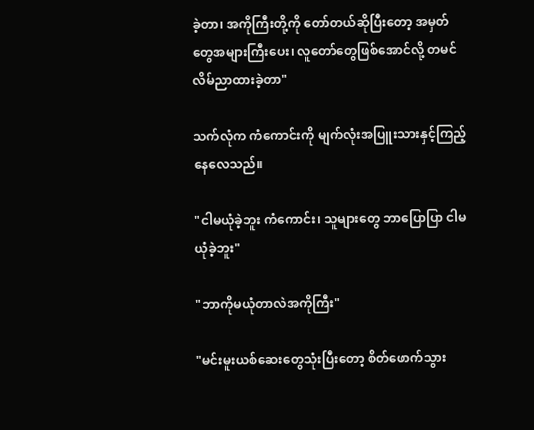ခဲ့တာ၊ အကိုကြီးတို့ကို တော်တယ်ဆိုပြီးတော့ အမှတ်တွေအများကြီးပေး၊ လူတော်တွေဖြစ်အောင်လို့ တမင်လိမ်ညာထားခဲ့တာ"

သက်လုံက ကံကောင်းကို မျက်လုံးအပြူးသားနှင့်ကြည့်နေလေသည်။

"ငါမယုံခဲ့ဘူး ကံကောင်း၊ သူများတွေ ဘာပြောပြာ ငါမယုံခဲ့ဘူး"

"ဘာကိုမယုံတာလဲအကိုကြီး"

"မင်းမူးယစ်ဆေးတွေသုံးပြီးတော့ စိတ်ဖောက်သွား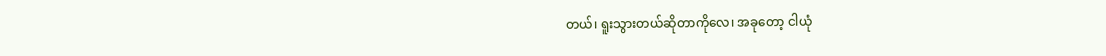တယ်၊ ရူးသွားတယ်ဆိုတာကိုလေ၊ အခုတော့ ငါယုံ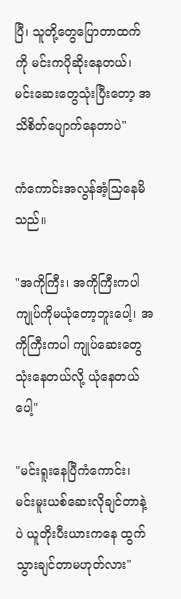ပြီ၊ သူတို့တွေပြောတာထက်ကို မင်းကပိုဆိုးနေတယ်၊ မင်းဆေးတွေသုံးပြီးတော့ အသိစိတ်ပျောက်နေတာပဲ"

ကံကောင်းအလွန်အံ့သြနေမိသည်။

"အကိုကြီး၊ အကိုကြီးကပါ ကျုပ်ကိုမယုံတော့ဘူးပေါ့၊ အကိုကြီးကပါ ကျုပ်ဆေးတွေသုံးနေတယ်လို့ ယုံနေတယ်ပေါ့"

"မင်းရူးနေပြီကံကောင်း၊ မင်းမူးယစ်ဆေးလိုချင်တာနဲ့ပဲ ယူတိုးပီးယားကနေ ထွက်သွားချင်တာမဟုတ်လား"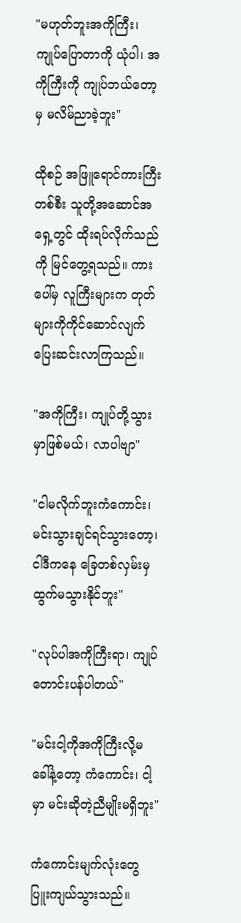"မဟုတ်ဘူးအကိုကြီး၊ ကျုပ်ပြောတာကို ယုံပါ၊ အကိုကြီးကို ကျုပ်ဘယ်တော့မှ မလိမ်ညာခဲ့ဘူး"

ထိုစဉ် အဖြူရောင်ကားကြီးတစ်စီး သူတို့အဆောင်အရှေ့တွင် ထိုးရပ်လိုက်သည်ကို မြင်တွေ့ရသည်။ ကားပေါ်မှ လူကြီးများက တုတ်များကိုကိုင်ဆောင်လျက် ပြေးဆင်းလာကြသည်။

"အကိုကြီး၊ ကျုပ်တို့သွားမှာဖြစ်မယ်၊ လာပါဗျာ"

"ငါမလိုက်ဘူးကံကောင်း၊ မင်းသွားချင်ရင်သွားတော့၊ ငါဒီကနေ ခြေတစ်လှမ်းမှ ထွက်မသွားနိုင်ဘူး"

"လုပ်ပါအကိုကြီးရာ၊ ကျုပ်တောင်းပန်ပါတယ်"

"မင်းငါ့ကိုအကိုကြီးလို့မခေါ်နဲ့တော့ ကံကောင်း၊ ငါ့မှာ မင်းဆိုတဲ့ညီမျိုးမရှိဘူး"

ကံကောင်းမျက်လုံးတွေ ပြူးကျယ်သွားသည်။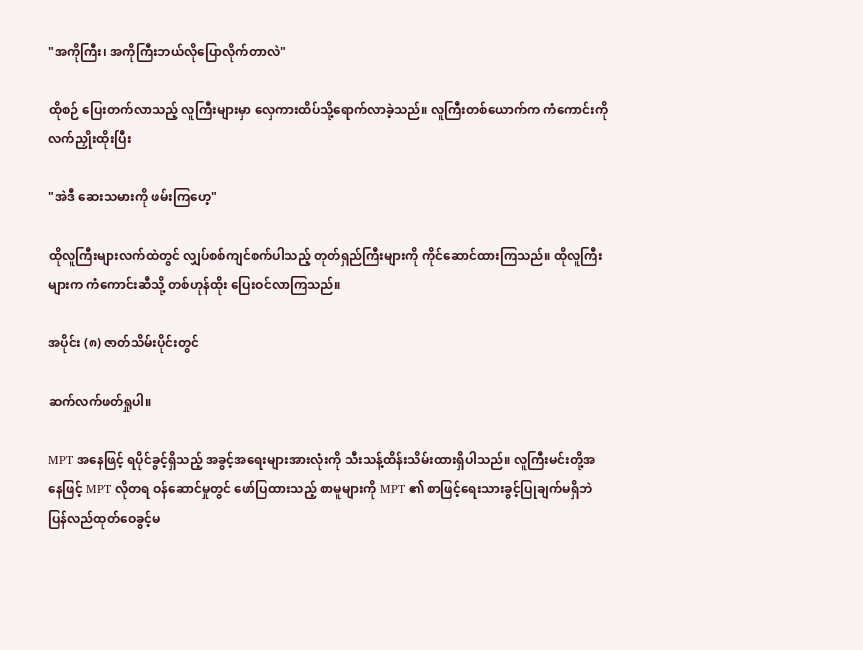"အကိုကြီး၊ အကိုကြီးဘယ်လိုပြောလိုက်တာလဲ"

ထိုစဉ် ပြေးတက်လာသည့် လူကြီးများမှာ လှေကားထိပ်သို့ရောက်လာခဲ့သည်။ လူကြီးတစ်ယောက်က ကံကောင်းကိုလက်ညှိုးထိုးပြီး

"အဲဒီ ဆေးသမားကို ဖမ်းကြဟေ့"

ထိုလူကြီးများလက်ထဲတွင် လျှပ်စစ်ကျင်စက်ပါသည့် တုတ်ရှည်ကြီးများကို ကိုင်ဆောင်ထားကြသည်။ ထိုလူကြီးများက ကံကောင်းဆီသို့ တစ်ဟုန်ထိုး ပြေးဝင်လာကြသည်။

အပိုင်း (၈) ဇာတ်သိမ်းပိုင်းတွင်

ဆက်လက်ဖတ်ရှုပါ။

MPT အနေဖြင့် ရပိုင်ခွင့်ရှိသည့် အခွင့်အရေးများအားလုံးကို သီးသန့်ထိန်းသိမ်းထားရှိပါသည်။ လူကြီးမင်းတို့အနေဖြင့် MPT လိုတရ ဝန်ဆောင်မှုတွင် ဖော်ပြထားသည့် စာမူများကို MPT ၏ စာဖြင့်ရေးသားခွင့်ပြုချက်မရှိဘဲ ပြန်လည်ထုတ်ဝေခွင့်မ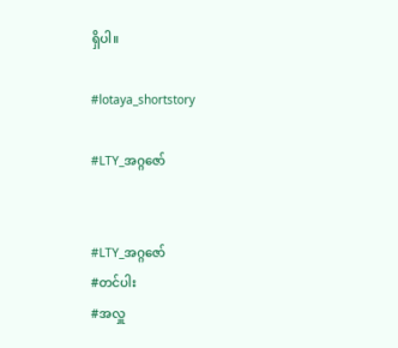ရှိပါ။

#lotaya_shortstory

#LTY_အဂ္ဂဇော်


#LTY_အဂ္ဂဇော်
#တင်ပါး
#အလှူ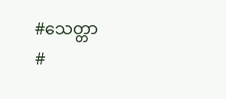#သေတ္တာ
#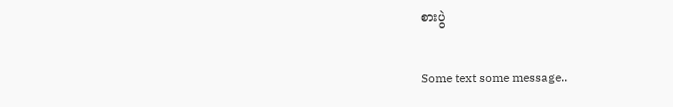စားပွဲ

Some text some message..